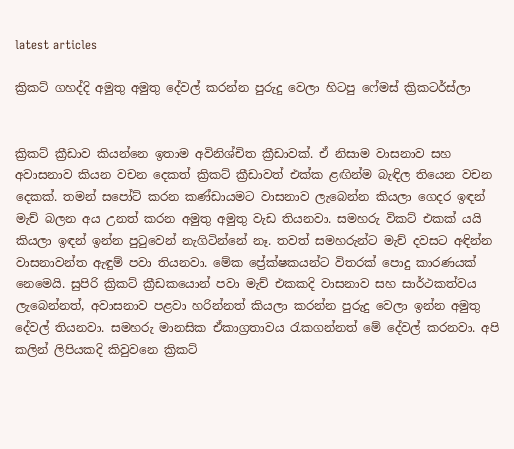latest articles

ක්‍රිකට් ගහද්දි අමුතු අමුතු දේවල් කරන්න පුරුදු වෙලා හිටපු ෆේමස් ක්‍රිකටර්ස්ලා


ක්‍රිකට් ක්‍රීඩාව කියන්නෙ ඉතාම අවිනිශ්චිත ක්‍රීඩාවක්. ඒ නිසාම වාසනාව සහ අවාසනාව කියන වචන දෙකත් ක්‍රිකට් ක්‍රීඩාවත් එක්ක ළඟින්ම බැඳිල තියෙන වචන දෙකක්. තමන් සපෝට් කරන කණ්ඩායමට වාසනාව ලැබෙන්න කියලා ගෙදර ඉඳන් මැච් බලන අය උනත් කරන අමුතු අමුතු වැඩ තියනවා. සමහරු විකට් එකක් යයි කියලා ඉඳන් ඉන්න පුටුවෙන් නැගිටින්නේ නෑ. තවත් සමහරුන්ට මැච් දවසට අඳින්න වාසනාවන්ත ඇඳුම් පවා තියනවා. මේක ප්‍රේක්ෂකයන්ට විතරක් පොදු කාරණයක් නෙමෙයි. සුපිරි ක්‍රිකට් ක්‍රීඩකයොන් පවා මැච් එකකදි වාසනාව සහ සාර්ථකත්වය ලැබෙන්නත්, අවාසනාව පළවා හරින්නත් කියලා කරන්න පුරුදු වෙලා ඉන්න අමුතු දේවල් තියනවා. සමහරු මානසික ඒකාග්‍රතාවය රැකගන්නත් මේ දේවල් කරනවා. අපි කලින් ලිපියකදි කිවුවනෙ ක්‍රිකට්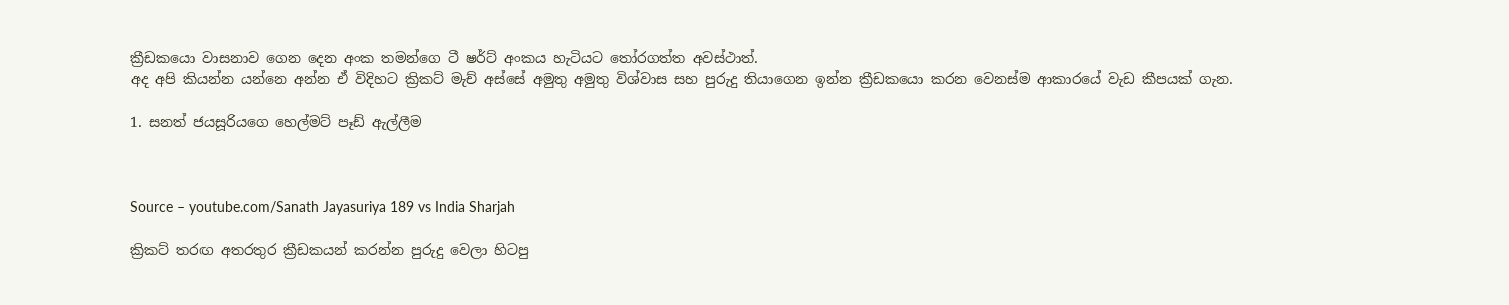ක්‍රීඩකයො වාසනාව ගෙන දෙන අංක තමන්ගෙ ටී ෂර්ට් අංකය හැටියට තෝරගත්ත අවස්ථාත්.
අද අපි කියන්න යන්නෙ අන්න ඒ විදිහට ක්‍රිකට් මැච් අස්සේ අමුතු අමුතු විශ්වාස සහ පුරුදු තියාගෙන ඉන්න ක්‍රීඩකයො කරන වෙනස්ම ආකාරයේ වැඩ කීපයක් ගැන.

1. සනත් ජයසූරියගෙ හෙල්මට් පෑඩ් ඇල්ලීම



Source – youtube.com/Sanath Jayasuriya 189 vs India Sharjah

ක්‍රිකට් තරඟ අතරතුර ක්‍රීඩකයන් කරන්න පුරුදු වෙලා හිටපු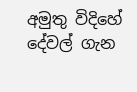අමුතු විදිහේ දේවල් ගැන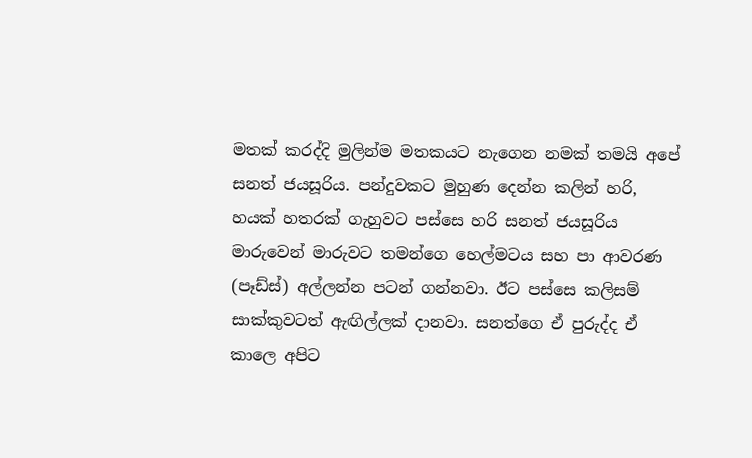මතක් කරද්දි මුලින්ම මතකයට නැගෙන නමක් තමයි අපේ සනත් ජයසූරිය. පන්දුවකට මුහුණ දෙන්න කලින් හරි, හයක් හතරක් ගැහුවට පස්සෙ හරි සනත් ජයසූරිය මාරුවෙන් මාරුවට තමන්ගෙ හෙල්මටය සහ පා ආවරණ (පෑඩ්ස්) අල්ලන්න පටන් ගන්නවා. ඊට පස්සෙ කලිසම් සාක්කුවටත් ඇඟිල්ලක් දානවා. සනත්ගෙ ඒ පුරුද්ද ඒ කාලෙ අපිට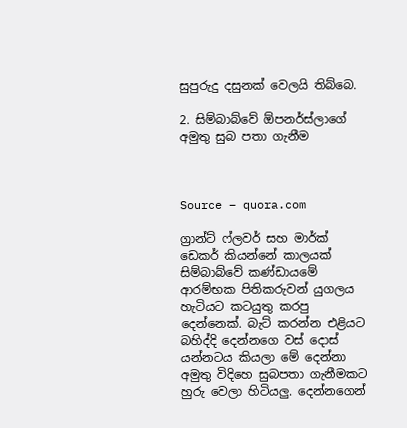සුපුරුදු දසුනක් වෙලයි තිබ්බෙ.

2. සිම්බාබ්වේ ඕපනර්ස්ලාගේ අමුතු සුබ පතා ගැනීම



Source – quora.com

ග්‍රාන්ට් ෆ්ලවර් සහ මාර්ක් ඩෙකර් කියන්නේ කාලයක් සිම්බාබ්වේ කණ්ඩායමේ ආරම්භක පිතිකරුවන් යුගලය හැටියට කටයුතු කරපු දෙන්නෙක්. බැට් කරන්න එළියට බහිද්දි දෙන්නගෙ වස් දොස් යන්නටය කියලා මේ දෙන්නා අමුතු විදිහෙ සුබපතා ගැනීමකට හුරු වෙලා හිටියලු. දෙන්නගෙන්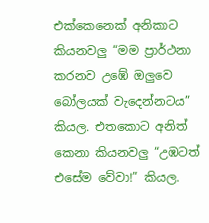එක්කෙනෙක් අනිකාට කියනවලු “මම ප්‍රාර්ථනා කරනව උඹේ ඔලුවෙ බෝලයක් වැදෙන්නටය” කියල. එතකොට අනිත් කෙනා කියනවලු “උඹටත් එසේම වේවා!” කියල.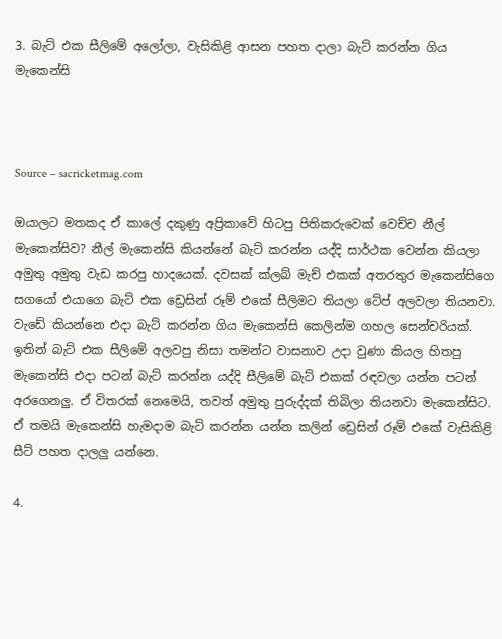3. බැට් එක සීලිමේ අලෝලා, වැසිකිළි ආසන පහත දාලා බැට් කරන්න ගිය මැකෙන්සි



Source – sacricketmag.com

ඔයාලට මතකද ඒ කාලේ දකුණු අප්‍රිකාවේ හිටපු පිතිකරුවෙක් වෙච්ච නීල් මැකෙන්සිව? නීල් මැකෙන්සි කියන්නේ බැට් කරන්න යද්දි සාර්ථක වෙන්න කියලා අමුතු අමුතු වැඩ කරපු හාදයෙක්. දවසක් ක්ලබ් මැච් එකක් අතරතුර මැකෙන්සිගෙ සගයෝ එයාගෙ බැට් එක ඩ්‍රෙසින් රූම් එකේ සීලිමට තියලා ටේප් අලවලා තියනවා. වැඩේ කියන්නෙ එදා බැට් කරන්න ගිය මැකෙන්සි කෙලින්ම ගහල සෙන්චරියක්. ඉතින් බැට් එක සීලිමේ අලවපු නිසා තමන්ට වාසනාව උදා වුණා කියල හිතපු මැකෙන්සි එදා පටන් බැට් කරන්න යද්දි සීලිමේ බැට් එකක් රඳවලා යන්න පටන් අරගෙනලු. ඒ විතරක් නෙමෙයි, තවත් අමුතු පුරුද්දක් තිබිලා තියනවා මැකෙන්සිට. ඒ තමයි මැකෙන්සි හැමදාම බැට් කරන්න යන්න කලින් ඩ්‍රෙසින් රූම් එකේ වැසිකිළි සීට් පහත දාලලු යන්නෙ.

4.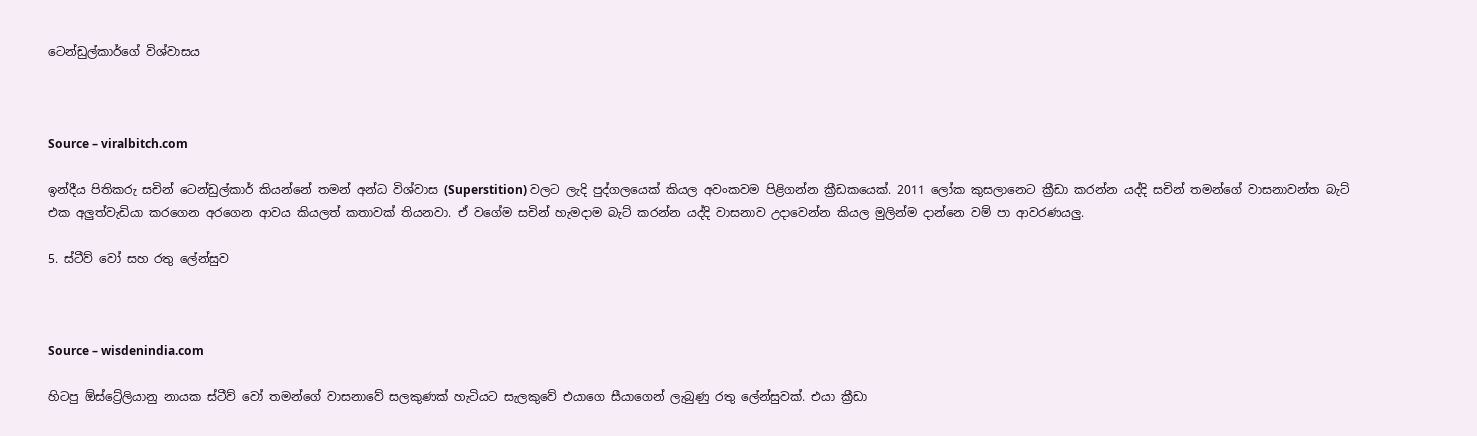ටෙන්ඩුල්කාර්ගේ විශ්වාසය



Source – viralbitch.com

ඉන්දීය පිතිකරු සචින් ටෙන්ඩුල්කාර් කියන්නේ තමන් අන්ධ විශ්වාස (Superstition) වලට ලැදි පුද්ගලයෙක් කියල අවංකවම පිළිගන්න ක්‍රීඩකයෙක්. 2011 ලෝක කුසලානෙට ක්‍රීඩා කරන්න යද්දි සචින් තමන්ගේ වාසනාවන්ත බැට් එක අලුත්වැඩියා කරගෙන අරගෙන ආවය කියලත් කතාවක් තියනවා. ඒ වගේම සචින් හැමදාම බැට් කරන්න යද්දි වාසනාව උදාවෙන්න කියල මුලින්ම දාන්නෙ වම් පා ආවරණයලු.

5. ස්ටීව් වෝ සහ රතු ලේන්සුව



Source – wisdenindia.com

හිටපු ඕස්ට්‍රේලියානු නායක ස්ටීව් වෝ තමන්ගේ වාසනාවේ සලකුණක් හැටියට සැලකුවේ එයාගෙ සීයාගෙන් ලැබුණු රතු ලේන්සුවක්. එයා ක්‍රීඩා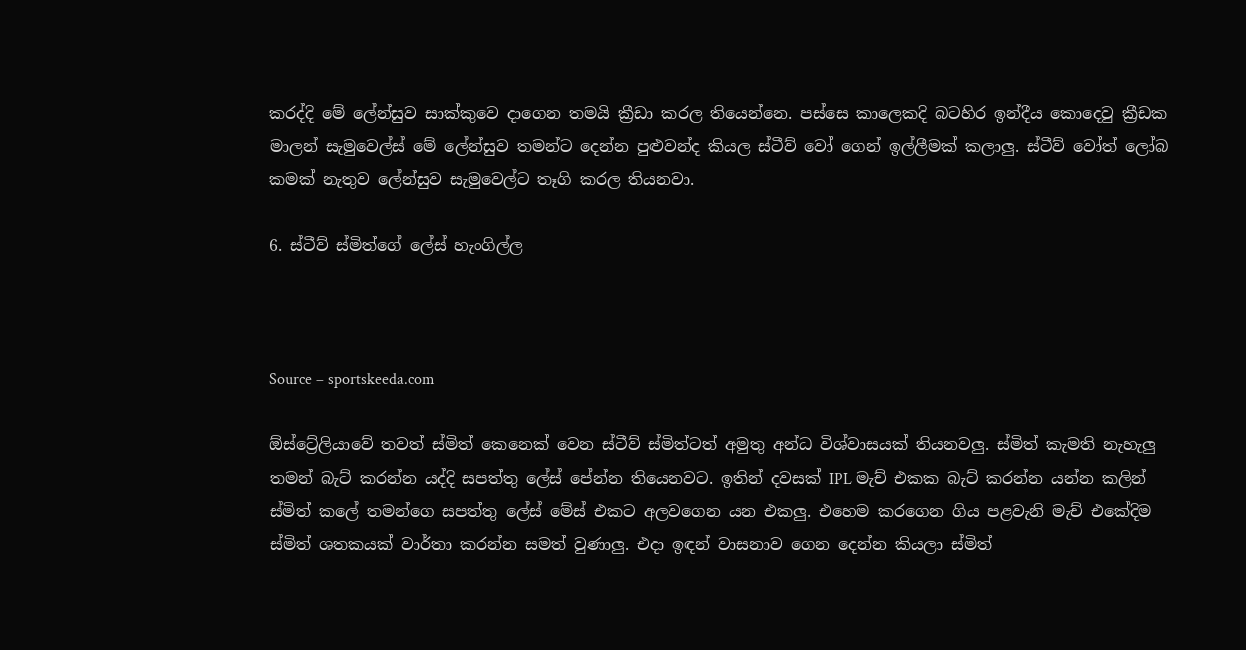කරද්දි මේ ලේන්සුව සාක්කුවෙ දාගෙන තමයි ක්‍රීඩා කරල තියෙන්නෙ. පස්සෙ කාලෙකදි බටහිර ඉන්දීය කොදෙවු ක්‍රීඩක මාලන් සැමුවෙල්ස් මේ ලේන්සුව තමන්ට දෙන්න පුළුවන්ද කියල ස්ටීව් වෝ ගෙන් ඉල්ලීමක් කලාලු. ස්ටීව් වෝත් ලෝබ කමක් නැතුව ලේන්සුව සැමුවෙල්ට තෑගි කරල තියනවා.

6. ස්ටීව් ස්මිත්ගේ ලේස් හැංගිල්ල



Source – sportskeeda.com

ඕස්ට්‍රේලියාවේ තවත් ස්මිත් කෙනෙක් වෙන ස්ටීව් ස්මිත්ටත් අමුතු අන්ධ විශ්වාසයක් තියනවලු. ස්මිත් කැමති නැහැලු තමන් බැට් කරන්න යද්දි සපත්තු ලේස් පේන්න තියෙනවට. ඉතින් දවසක් IPL මැච් එකක බැට් කරන්න යන්න කලින් ස්මිත් කලේ තමන්ගෙ සපත්තු ලේස් මේස් එකට අලවගෙන යන එකලු. එහෙම කරගෙන ගිය පළවැනි මැච් එකේදිම ස්මිත් ශතකයක් වාර්තා කරන්න සමත් වුණාලු. එදා ඉඳන් වාසනාව ගෙන දෙන්න කියලා ස්මිත්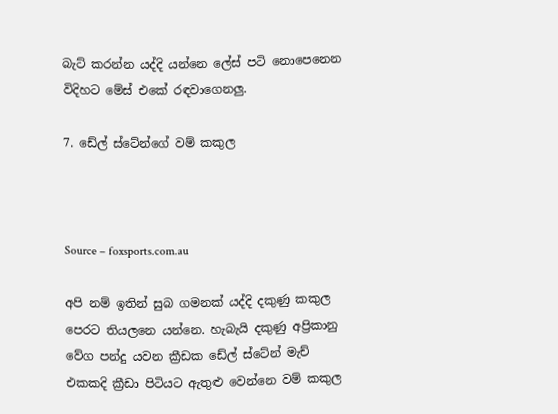බැට් කරන්න යද්දි යන්නෙ ලේස් පටි නොපෙනෙන විදිහට මේස් එකේ රඳවාගෙනලු.

7. ඩේල් ස්ටේන්ගේ වම් කකුල



Source – foxsports.com.au

අපි නම් ඉතින් සුබ ගමනක් යද්දි දකුණු කකුල පෙරට තියලනෙ යන්නෙ. හැබැයි දකුණු අප්‍රිකානු වේග පන්දු යවන ක්‍රීඩක ඩේල් ස්ටේන් මැච් එකකදි ක්‍රීඩා පිටියට ඇතුළු වෙන්නෙ වම් කකුල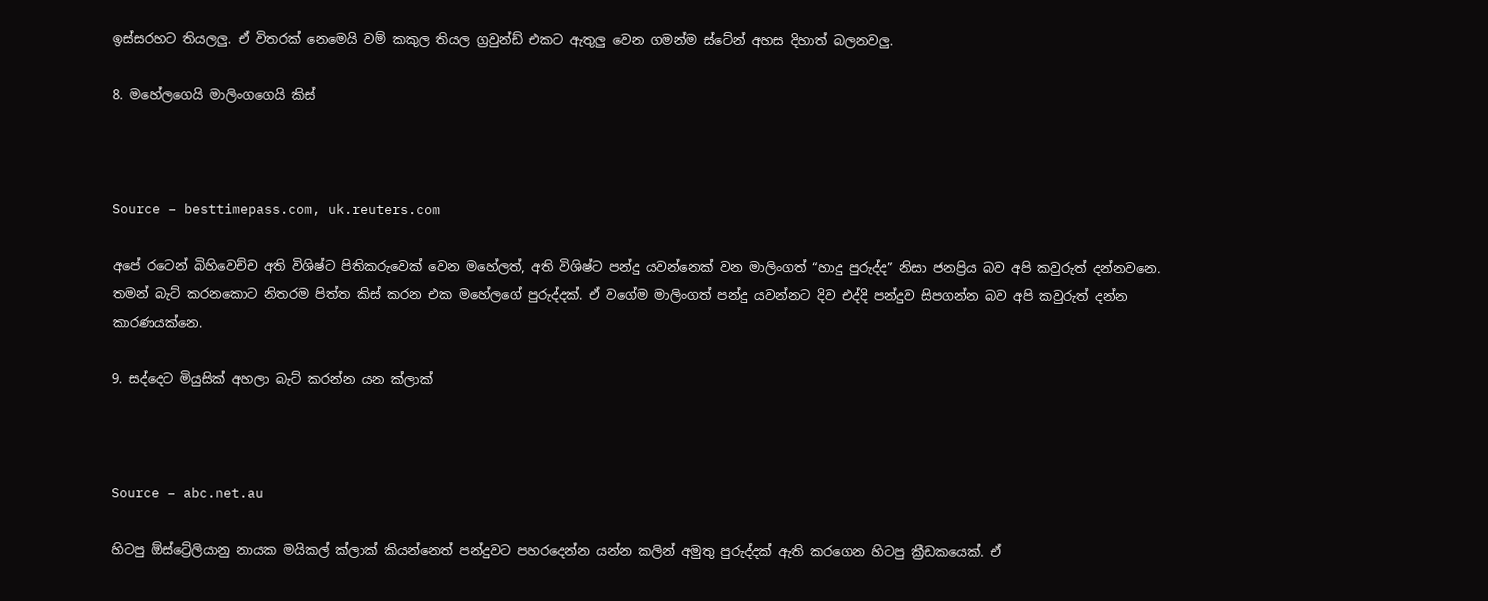ඉස්සරහට තියලලු. ඒ විතරක් නෙමෙයි වම් කකුල තියල ග්‍රවුන්ඩ් එකට ඇතුලු වෙන ගමන්ම ස්ටේන් අහස දිහාත් බලනවලු.

8. මහේලගෙයි මාලිංගගෙයි කිස්



Source – besttimepass.com, uk.reuters.com

අපේ රටෙන් බිහිවෙච්ච අති විශිෂ්ට පිතිකරුවෙක් වෙන මහේලත්, අති විශිෂ්ට පන්දු යවන්නෙක් වන මාලිංගත් “හාදු පුරුද්ද” නිසා ජනප්‍රිය බව අපි කවුරුත් දන්නවනෙ. තමන් බැට් කරනකොට නිතරම පිත්ත කිස් කරන එක මහේලගේ පුරුද්දක්. ඒ වගේම මාලිංගත් පන්දු යවන්නට දිව එද්දි පන්දුව සිපගන්න බව අපි කවුරුත් දන්න කාරණයක්නෙ.

9. සද්දෙට මියුසික් අහලා බැට් කරන්න යන ක්ලාක්



Source – abc.net.au

හිටපු ඕස්ට්‍රේලියානු නායක මයිකල් ක්ලාක් කියන්නෙත් පන්දුවට පහරදෙන්න යන්න කලින් අමුතු පුරුද්දක් ඇති කරගෙන හිටපු ක්‍රීඩකයෙක්. ඒ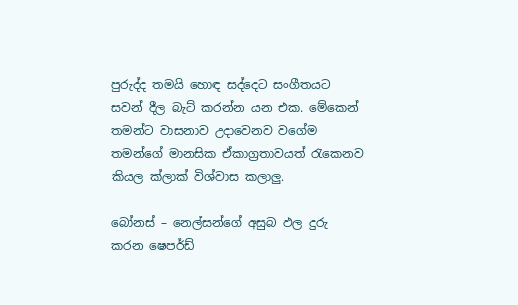පුරුද්ද තමයි හොඳ සද්දෙට සංගීතයට සවන් දීල බැට් කරන්න යන එක. මේකෙන් තමන්ට වාසනාව උදාවෙනව වගේම තමන්ගේ මානසික ඒකාග්‍රතාවයත් රැකෙනව කියල ක්ලාක් විශ්වාස කලාලු.

බෝනස් – නෙල්සන්ගේ අසුබ ඵල දුරු කරන ෂෙපර්ඩ්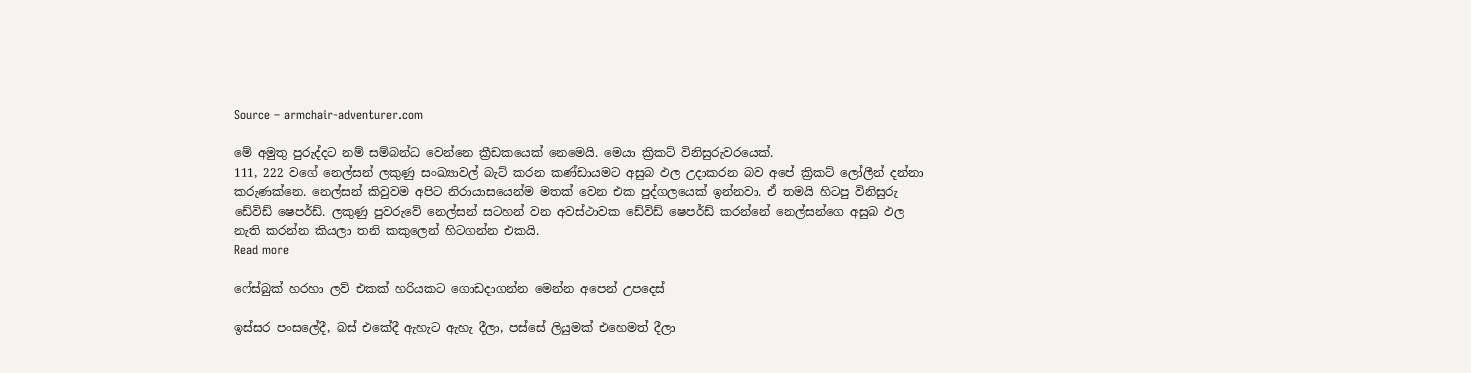Source – armchair-adventurer.com

මේ අමුතු පුරුද්දට නම් සම්බන්ධ වෙන්නෙ ක්‍රීඩකයෙක් නෙමෙයි. මෙයා ක්‍රිකට් විනිසුරුවරයෙක්.
111, 222 වගේ නෙල්සන් ලකුණු සංඛ්‍යාවල් බැට් කරන කණ්ඩායමට අසුබ ඵල උදාකරන බව අපේ ක්‍රිකට් ලෝලීන් දන්නා කරුණක්නෙ. නෙල්සන් කිවුවම අපිට නිරායාසයෙන්ම මතක් වෙන එක පුද්ගලයෙක් ඉන්නවා. ඒ තමයි හිටපු විනිසුරු ඩේවිඩ් ෂෙපර්ඩ්. ලකුණු පුවරුවේ නෙල්සන් සටහන් වන අවස්ථාවක ඩේවිඩ් ෂෙපර්ඩ් කරන්නේ නෙල්සන්ගෙ අසුබ ඵල නැති කරන්න කියලා තනි කකුලෙන් හිටගන්න එකයි.
Read more

ෆේස්බුක් හරහා ලව් එකක් හරියකට ගොඩදාගන්න මෙන්න අපෙන් උපදෙස්

ඉස්සර පංසලේදී, බස් එකේදී ඇහැට ඇහැ දීලා, පස්සේ ලියුමක් එහෙමත් දීලා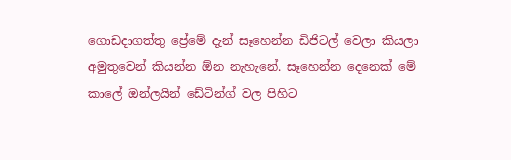ගොඩදාගත්තු ප්‍රේමේ දැන් සෑහෙන්න ඩිජිටල් වෙලා කියලා අමුතුවෙන් කියන්න ඕන නැහැනේ. සෑහෙන්න දෙනෙක් මේ කාලේ ඔන්ලයින් ඩේටින්ග් වල පිහිට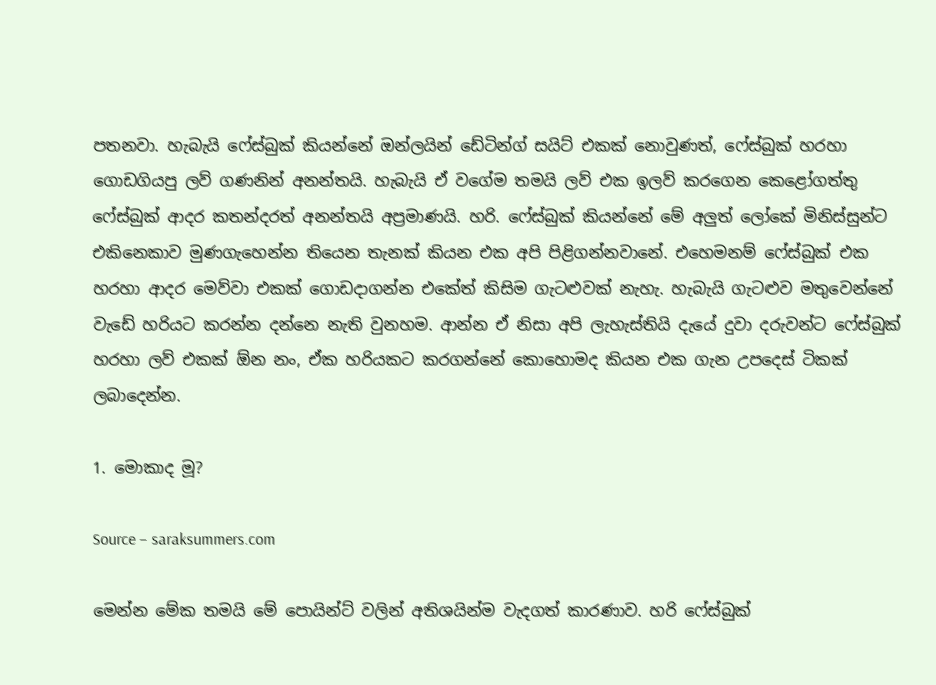පතනවා. හැබැයි ෆේස්බුක් කියන්නේ ඔන්ලයින් ඩේටින්ග් සයිට් එකක් නොවුණත්, ෆේස්බුක් හරහා ගොඩගියපු ලව් ගණනින් අනන්තයි. හැබැයි ඒ වගේම තමයි ලව් එක ඉලව් කරගෙන කෙළෝගත්තු ෆේස්බුක් ආදර කතන්දරත් අනන්තයි අප්‍රමාණයි. හරි. ෆේස්බුක් කියන්නේ මේ අලුත් ලෝකේ මිනිස්සුන්ට එකිනෙකාව මුණගැහෙන්න තියෙන තැනක් කියන එක අපි පිළිගන්නවානේ. එහෙමනම් ෆේස්බුක් එක හරහා ආදර මෙව්වා එකක් ගොඩදාගන්න එකේත් කිසිම ගැටළුවක් නැහැ. හැබැයි ගැටළුව මතුවෙන්නේ වැඩේ හරියට කරන්න දන්නෙ නැති වුනහම. ආන්න ඒ නිසා අපි ලැහැස්තියි දැයේ දුවා දරුවන්ට ෆේස්බුක් හරහා ලව් එකක් ඕන නං, ඒක හරියකට කරගන්නේ කොහොමද කියන එක ගැන උපදෙස් ටිකක් ලබාදෙන්න.

1. මොකාද මූ?

Source – saraksummers.com

මෙන්න මේක තමයි මේ පොයින්ට් වලින් අතිශයින්ම වැදගත් කාරණාව. හරි ෆේස්බුක්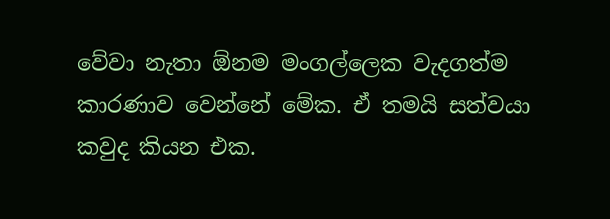වේවා නැතා ඕනම මංගල්ලෙක වැදගත්ම කාරණාව වෙන්නේ මේක. ඒ තමයි සත්වයා කවුද කියන එක.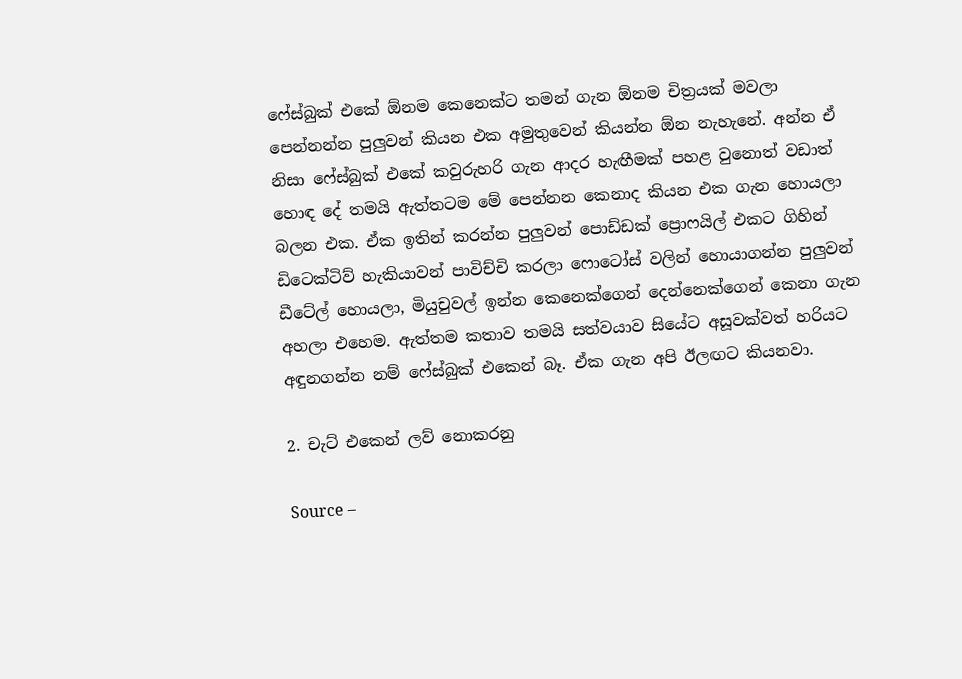ෆේස්බුක් එකේ ඕනම කෙනෙක්ට තමන් ගැන ඕනම චිත්‍රයක් මවලා පෙන්නන්න පුලුවන් කියන එක අමුතුවෙන් කියන්න ඕන නැහැනේ. අන්න ඒ නිසා ෆේස්බුක් එකේ කවුරුහරි ගැන ආදර හැඟීමක් පහළ වුනොත් වඩාත් හොඳ දේ තමයි ඇත්තටම මේ පෙන්නන කෙනාද කියන එක ගැන හොයලා බලන එක. ඒක ඉතින් කරන්න පුලුවන් පොඩ්ඩක් ප්‍රොෆයිල් එකට ගිහින් ඩිටෙක්ටිව් හැකියාවන් පාවිච්චි කරලා ෆොටෝස් වලින් හොයාගන්න පුලුවන් ඩීටේල් හොයලා, මියුචුවල් ඉන්න කෙනෙක්ගෙන් දෙන්නෙක්ගෙන් කෙනා ගැන අහලා එහෙම. ඇත්තම කතාව තමයි සත්වයාව සියේට අසූවක්වත් හරියට අඳුනගන්න නම් ෆේස්බුක් එකෙන් බෑ. ඒක ගැන අපි ඊලඟට කියනවා.

2. චැට් එකෙන් ලව් නොකරනු

Source –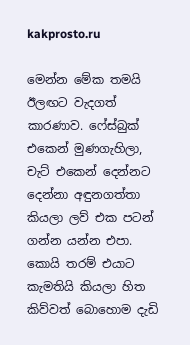kakprosto.ru

මෙන්න මේක තමයි ඊලඟට වැදගත් කාරණාව. ෆේස්බුක් එකෙන් මුණගැහිලා, චැට් එකෙන් දෙන්නට දෙන්නා අඳුනගත්තා කියලා ලව් එක පටන් ගන්න යන්න එපා. කොයි තරම් එයාට කැමතියි කියලා හිත කිව්වත් බොහොම දැඩි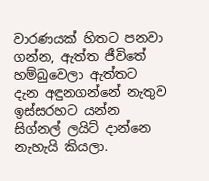වාරණයක් හිතට පනවා ගන්න, ඇත්ත ජීවිතේ හම්බුවෙලා ඇත්තට දැන අඳුනගන්නේ නැතුව ඉස්සරහට යන්න සිග්නල් ලයිට් දාන්නෙ නැහැයි කියලා.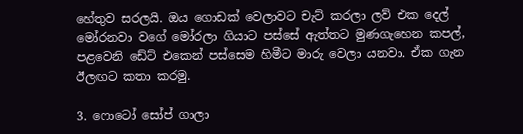හේතුව සරලයි. ඔය ගොඩක් වෙලාවට චැට් කරලා ලව් එක දෙල් මෝරනවා වගේ මෝරලා ගියාට පස්සේ ඇත්තට මුණගැහෙන කපල්, පළවෙනි ඩේට් එකෙන් පස්සෙම හිමීට මාරු වෙලා යනවා. ඒක ගැන ඊලඟට කතා කරමු.

3. ෆොටෝ සෝප් ගාලා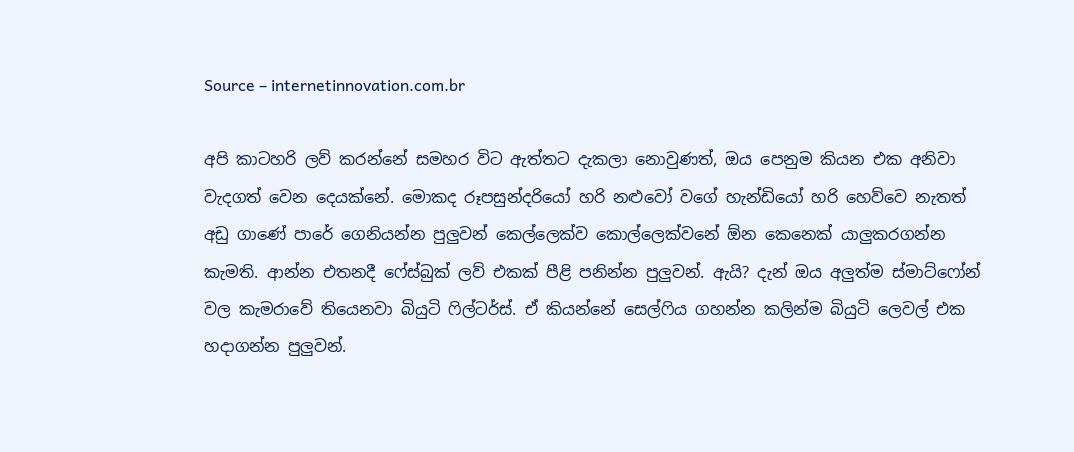Source – internetinnovation.com.br

අපි කාටහරි ලව් කරන්නේ සමහර විට ඇත්තට දැකලා නොවුණත්, ඔය පෙනුම කියන එක අනිවා වැදගත් වෙන දෙයක්නේ. මොකද රූපසුන්දරියෝ හරි නළුවෝ වගේ හැන්ඩියෝ හරි හෙව්වෙ නැතත් අඩු ගාණේ පාරේ ගෙනියන්න පුලුවන් කෙල්ලෙක්ව කොල්ලෙක්වනේ ඕන කෙනෙක් යාලුකරගන්න කැමති. ආන්න එතනදී ෆේස්බුක් ලව් එකක් පීළි පනින්න පුලුවන්. ඇයි? දැන් ඔය අලුත්ම ස්මාට්ෆෝන් වල කැමරාවේ තියෙනවා බියුටි ‍ෆිල්ටර්ස්. ඒ කියන්නේ සෙල්‍ෆිය ගහන්න කලින්ම බියුටි ලෙවල් එක හදාගන්න පුලුවන්.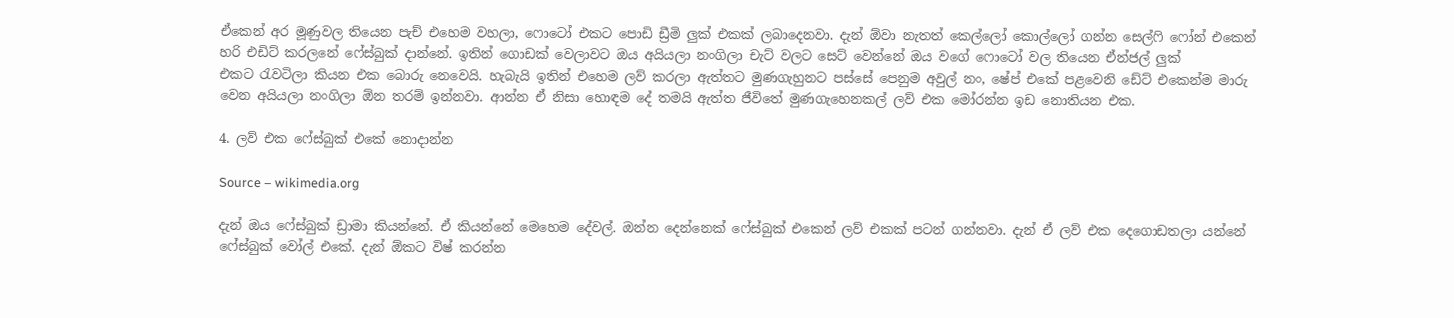ඒකෙන් අර මූණුවල තියෙන පැච් එහෙම වහලා, ෆොටෝ එකට පොඩි ඩ්‍රීමි ලුක් එකක් ලබාදෙනවා. දැන් ඕවා නැතත් කෙල්ලෝ කොල්ලෝ ගන්න සෙල්‍ෆි ෆෝන් එකෙන් හරි එඩිට් කරලනේ ෆේස්බුක් දාන්නේ. ඉතින් ගොඩක් වෙලාවට ඔය අයියලා නංගිලා චැට් වලට සෙට් වෙන්නේ ඔය වගේ ෆොටෝ වල තියෙන ඒන්ජල් ලුක් එකට ‍රැවටිලා කියන එක බොරු නෙවෙයි. හැබැයි ඉතින් එහෙම ලව් කරලා ඇත්තට මුණගැහුනට පස්සේ පෙනුම අවුල් නං, ෂේප් එකේ පළවෙනි ඩේට් එකෙන්ම මාරු වෙන අයියලා නංගිලා ඕන තරම් ඉන්නවා. ආන්න ඒ නිසා හොඳම දේ තමයි ඇත්ත ජීවිතේ මුණගැහෙනකල් ලව් එක මෝරන්න ඉඩ නොතියන එක.

4. ලව් එක ෆේස්බුක් එකේ නොදාන්න

Source – wikimedia.org

දැන් ඔය ෆේස්බුක් ඩ්‍රාමා කියන්නේ. ඒ කියන්නේ මෙහෙම දේවල්. ඔන්න දෙන්නෙක් ෆේස්බුක් එකෙන් ලව් එකක් පටන් ගන්නවා. දැන් ඒ ලව් එක දෙගොඩතලා යන්නේ ෆේස්බුක් වෝල් එකේ. දැන් ඕකට විෂ් කරන්න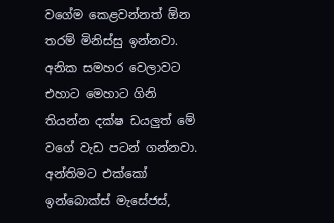වගේම කෙළවන්නත් ඕන තරම් මිනිස්සු ඉන්නවා. අනික සමහර වෙලාවට එහාට මෙහාට ගිනි තියන්න දක්ෂ ඩයලුත් මේ වගේ වැඩ පටන් ගන්නවා. අන්තිමට එක්කෝ ඉන්බොක්ස් මැසේජස්,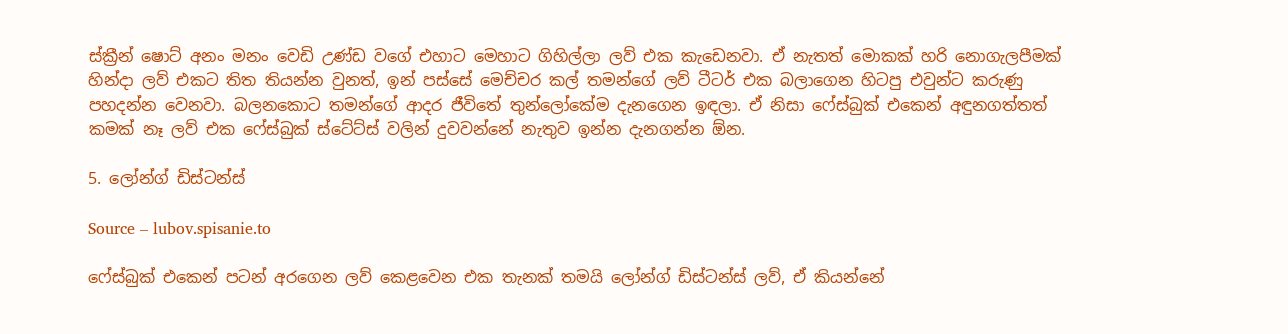ස්ක්‍රීන් ෂොට් අනං මනං වෙඩි උණ්ඩ වගේ එහාට මෙහාට ගිහිල්ලා ලව් එක කැඩෙනවා. ඒ නැතත් මොකක් හරි නොගැලපීමක් හින්දා ලව් එකට තිත තියන්න වුනත්, ඉන් පස්සේ මෙච්චර කල් තමන්ගේ ලව් ටීටර් එක බලාගෙන හිටපු එවුන්ට කරුණු පහදන්න වෙනවා. බලනකොට තමන්ගේ ආදර ජීවිතේ තුන්ලෝකේම දැනගෙන ඉඳලා. ඒ නිසා ෆේස්බුක් එකෙන් අඳුනගත්තත් කමක් නෑ ලව් එක ෆේස්බුක් ස්ටේට්ස් වලින් දුවවන්නේ නැතුව ඉන්න දැනගන්න ඕන.

5. ලෝන්ග් ඩිස්ටන්ස්

Source – lubov.spisanie.to

ෆේස්බුක් එකෙන් පටන් අරගෙන ලව් කෙළවෙන එක තැනක් තමයි ලෝන්ග් ඩිස්ටන්ස් ලව්, ඒ කියන්නේ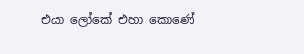එයා ලෝකේ එහා කොණේ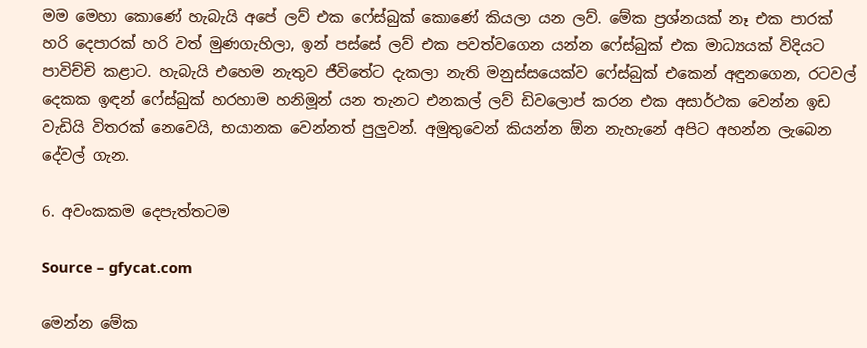මම මෙහා කොණේ හැබැයි අපේ ලව් එක ෆේස්බුක් කොණේ කියලා යන ලව්. මේක ප්‍රශ්නයක් නෑ එක පාරක් හරි දෙපාරක් හරි වත් මුණගැහිලා, ඉන් පස්සේ ලව් එක පවත්වගෙන යන්න ෆේස්බුක් එක මාධ්‍යයක් විදියට පාවිච්චි කළාට. හැබැයි එහෙම නැතුව ජීවිතේට දැකලා නැති මනුස්සයෙක්ව ෆේස්බුක් එකෙන් අඳුනගෙන, රටවල් දෙකක ඉඳන් ෆේස්බුක් හරහාම හනිමූන් යන තැනට එනකල් ලව් ඩිවලොප් කරන එක අසාර්ථක වෙන්න ඉඩ වැඩියි විතරක් නෙවෙයි, භයානක වෙන්නත් පුලුවන්. අමුතුවෙන් කියන්න ඕන නැහැනේ අපිට අහන්න ලැබෙන දේවල් ගැන.

6. අවංකකම දෙපැත්තටම

Source – gfycat.com

මෙන්න මේක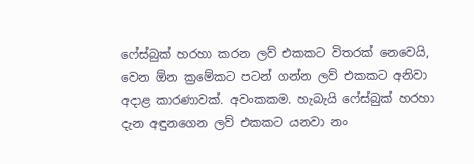ෆේස්බුක් හරහා කරන ලව් එකකට විතරක් නෙවෙයි, වෙන ඕන ක්‍රමේකට පටන් ගන්න ලව් එකකට අනිවා අදාළ කාරණාවක්. අවංකකම. හැබැයි ෆේස්බුක් හරහා දැන අඳුනගෙන ලව් එකකට යනවා නං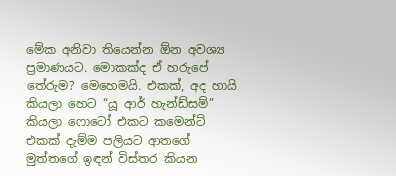මේක අනිවා තියෙන්න ඕන අවශ්‍ය ප්‍රමාණයට. මොකක්ද ඒ හරුපේ තේරුම? මෙහෙමයි. එකක්, අද හායි කියලා හෙට “යූ ආර් හැන්ඩ්සම්” කියලා ෆොටෝ එකට කමෙන්ට් එකක් දැම්ම පලියට ආතගේ මුත්තගේ ඉඳන් විස්තර කියන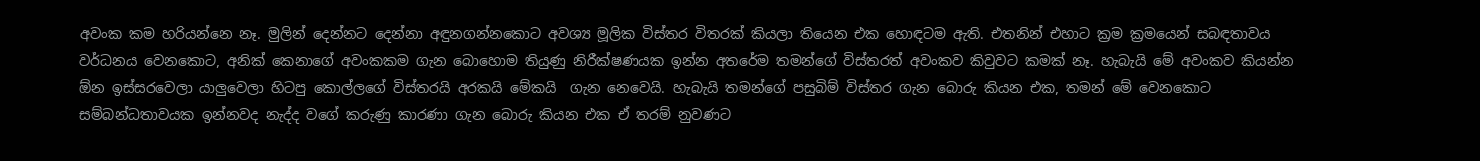අවංක කම හරියන්නෙ නෑ. මුලින් දෙන්නට දෙන්නා අඳුනගන්නකොට අවශ්‍ය මූලික විස්තර විතරක් කියලා තියෙන එක හොඳටම ඇති. එතනින් එහාට ක්‍රම ක්‍රමයෙන් සබඳතාවය වර්ධනය වෙනකොට, අනික් කෙනාගේ අවංකකම ගැන බොහොම තියුණු නිරීක්ෂණයක ඉන්න අතරේම තමන්ගේ විස්තරත් අවංකව කිවුවට කමක් නෑ. හැබැයි මේ අවංකව කියන්න ඕන ඉස්සරවෙලා යාලුවෙලා හිටපු කොල්ලගේ විස්තරයි අරකයි මේකයි  ගැන නෙවෙයි. හැබැයි තමන්ගේ පසුබිම් විස්තර ගැන බොරු කියන එක, තමන් මේ වෙනකොට සම්බන්ධතාවයක ඉන්නවද නැද්ද වගේ කරුණු කාරණා ගැන බොරු කියන එක ඒ තරම් නුවණට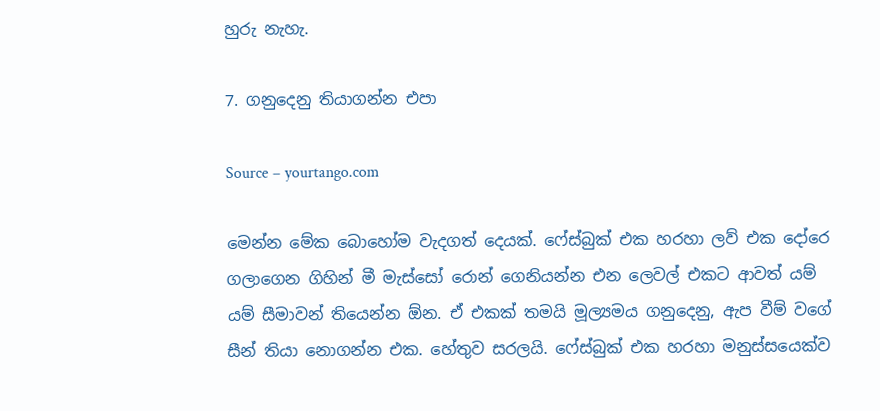හුරු නැහැ.

7. ගනුදෙනු තියාගන්න එපා

Source – yourtango.com

මෙන්න මේක බොහෝම වැදගත් දෙයක්. ෆේස්බුක් එක හරහා ලව් එක දෝරෙ ගලාගෙන ගිහින් මී මැස්සෝ රොන් ගෙනියන්න එන ලෙවල් එකට ආවත් යම් යම් සීමාවන් තියෙන්න ඕන. ඒ එකක් තමයි මූල්‍යමය ගනුදෙනු, ඇප වීම් වගේ සීන් තියා නොගන්න එක. හේතුව සරලයි. ෆේස්බුක් එක හරහා මනුස්සයෙක්ව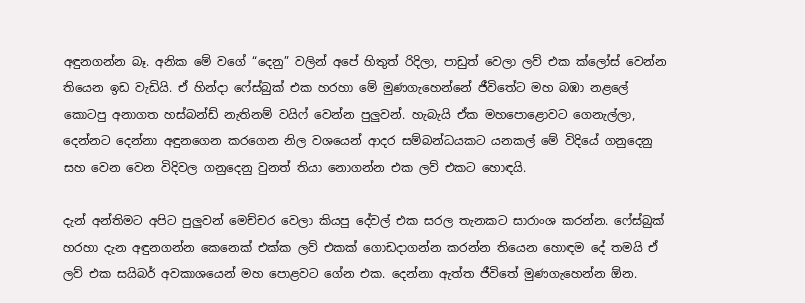අඳුනගන්න බෑ. අනික මේ වගේ “දෙනු” වලින් අපේ හිතුත් රිදිලා, පාඩුත් වෙලා ලව් එක ක්ලෝස් වෙන්න තියෙන ඉඩ වැඩියි. ඒ හින්දා ෆේස්බුක් එක හරහා මේ මුණගැහෙන්නේ ජීවිතේට මහ බඹා නළලේ කොටපු අනාගත හස්බන්ඩ් නැතිනම් වයිෆ් වෙන්න පුලුවන්. හැබැයි ඒක මහපොළොවට ගෙනැල්ලා, දෙන්නට දෙන්නා අඳුනගෙන කරගෙන නිල වශයෙන් ආදර සම්බන්ධයකට යනකල් මේ විදියේ ගනුදෙනු සහ වෙන වෙන විදිවල ගනුදෙනු වුනත් තියා නොගන්න එක ලව් එකට හොඳයි.

දැන් අන්තිමට අපිට පුලුවන් මෙච්චර වෙලා කියපු දේවල් එක සරල තැනකට සාරාංශ කරන්න. ෆේස්බුක් හරහා දැන අඳුනගන්න කෙනෙක් එක්ක ලව් එකක් ගොඩදාගන්න කරන්න තියෙන හොඳම දේ තමයි ඒ ලව් එක සයිබර් අවකාශයෙන් මහ පොළවට ගේන එක. දෙන්නා ඇත්ත ජීවිතේ මුණගැහෙන්න ඕන.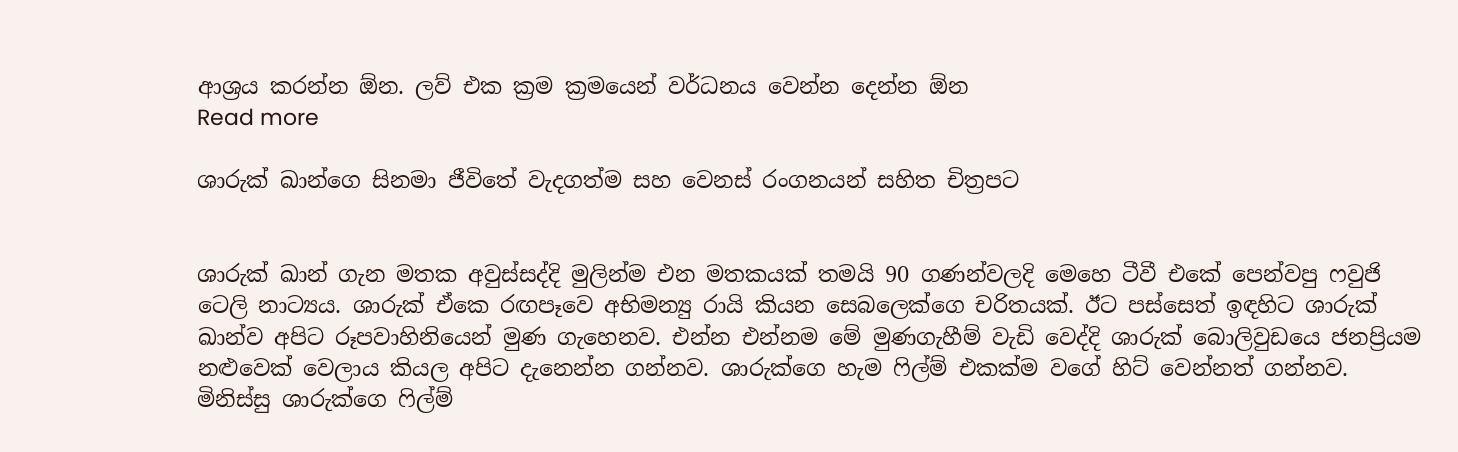ආශ්‍රය කරන්න ඕන. ලව් එක ක්‍රම ක්‍රමයෙන් වර්ධනය වෙන්න දෙන්න ඕන
Read more

ශාරුක් ඛාන්ගෙ සිනමා ජීවිතේ වැදගත්ම සහ වෙනස් රංගනයන් සහිත චිත්‍රපට


ශාරුක් ඛාන් ගැන මතක අවුස්සද්දි මුලින්ම එන මතකයක් තමයි 90 ගණන්වලදි මෙහෙ ටීවී එකේ පෙන්වපු ෆවුජි ටෙලි නාට්‍යය. ශාරුක් ඒකෙ රඟපෑවෙ අභිමන්‍යු රායි කියන සෙබලෙක්ගෙ චරිතයක්. ඊට පස්සෙත් ඉඳහිට ශාරුක් ඛාන්ව අපිට රූපවාහිනියෙන් මුණ ගැහෙනව. එන්න එන්නම මේ මුණගැහීම් වැඩි වෙද්දි ශාරුක් බොලිවුඩයෙ ජනප්‍රියම නළුවෙක් වෙලාය කියල අපිට දැනෙන්න ගන්නව. ශාරුක්ගෙ හැම ෆිල්ම් එකක්ම වගේ හිට් වෙන්නත් ගන්නව. මිනිස්සු ශාරුක්ගෙ ෆිල්ම්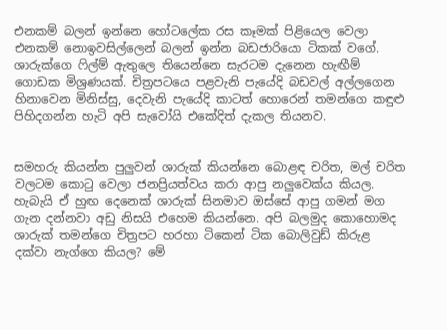එනකම් බලන් ඉන්නෙ හෝටලේක රස කෑමක් පිළියෙල වෙලා එනකම් නොඉවසිල්ලෙන් බලන් ඉන්න බඩජාරියො ටිකක් වගේ. ශාරුක්ගෙ ෆිල්ම් ඇතුලෙ තියෙන්නෙ සැරටම දැනෙන හැඟීම් ගොඩක මිශ්‍රණයක්. චිත්‍රපටයෙ පළවැනි පැයේදි බඩවල් අල්ලගෙන හිනාවෙන මිනිස්සු, දෙවැනි පැයේදි කාටත් හොරෙන් තමන්ගෙ කඳුළු පිහිදගන්න හැටි අපි සැවෝයි එකේදිත් දැකල තියනව.


සමහරු කියන්න පුලුවන් ශාරුක් කියන්නෙ බොළඳ චරිත, මල් චරිත වලටම කොටු වෙලා ජනප්‍රියත්වය කරා ආපු නලුවෙක්ය කියල. හැබැයි ඒ හුඟ දෙනෙක් ශාරුක් සිනමාව ඔස්සේ ආපු ගමන් මග ගැන දන්නවා අඩු නිසයි එහෙම කියන්නෙ. අපි බලමුද කොහොමද ශාරුක් තමන්ගෙ චිත්‍රපට හරහා ටිකෙන් ටික බොලිවුඩ් කිරුළ දක්වා නැග්ගෙ කියල? මේ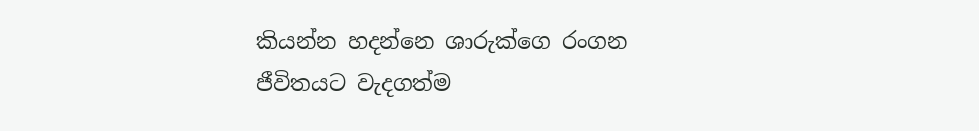කියන්න හදන්නෙ ශාරුක්ගෙ රංගන ජීවිතයට වැදගත්ම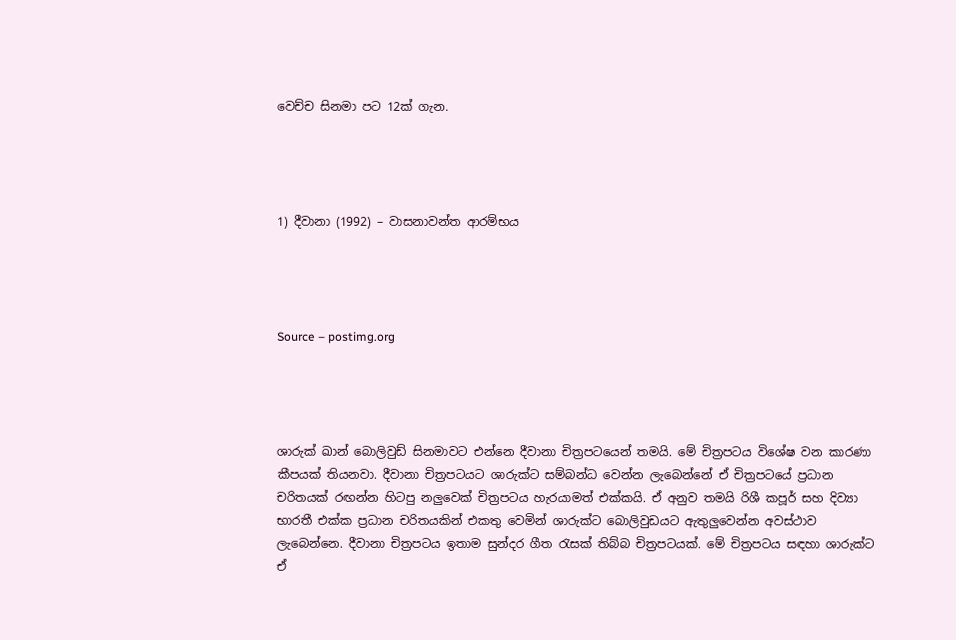වෙච්ච සිනමා පට 12ක් ගැන.




1) දීවානා (1992) – වාසනාවන්ත ආරම්භය




Source – postimg.org




ශාරුක් ඛාන් බොලිවුඩ් සිනමාවට එන්නෙ දීවානා චිත්‍රපටයෙන් තමයි. මේ චිත්‍රපටය විශේෂ වන කාරණා කීපයක් තියනවා. දීවානා චිත්‍රපටයට ශාරුක්ට සම්බන්ධ වෙන්න ලැබෙන්නේ ඒ චිත්‍රපටයේ ප්‍රධාන චරිතයක් රඟන්න හිටපු නලුවෙක් චිත්‍රපටය හැරයාමත් එක්කයි. ඒ අනුව තමයි රිශී කපූර් සහ දිව්‍යා භාරතී එක්ක ප්‍රධාන චරිතයකින් එකතු වෙමින් ශාරුක්ට බොලිවුඩයට ඇතුලුවෙන්න අවස්ථාව ලැබෙන්නෙ. දීවානා චිත්‍රපටය ඉතාම සුන්දර ගීත රැසක් තිබ්බ චිත්‍රපටයක්. මේ චිත්‍රපටය සඳහා ශාරුක්ට ඒ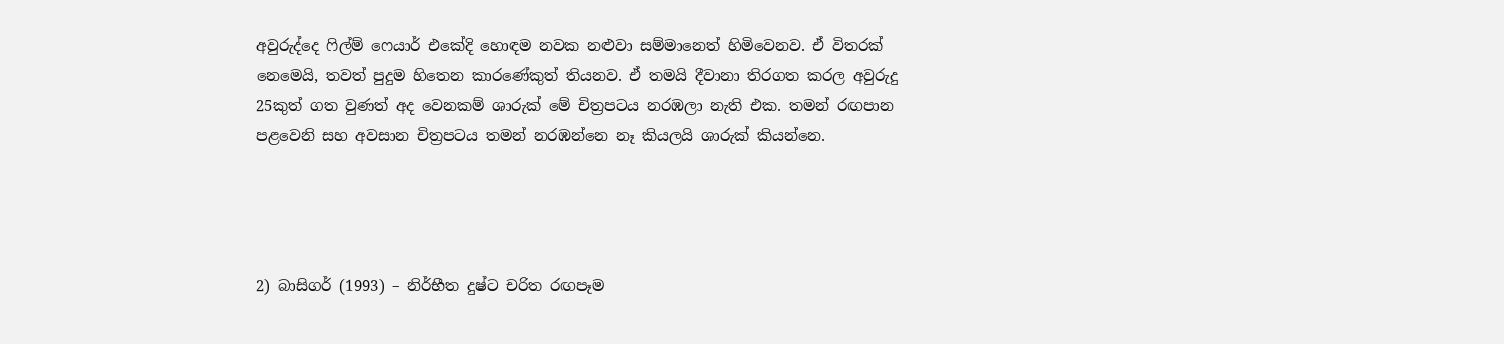අවුරුද්දෙ ෆිල්ම් ෆෙයාර් එකේදි හොඳම නවක නළුවා සම්මානෙත් හිමිවෙනව. ඒ විතරක් නෙමෙයි, තවත් පුදුම හිතෙන කාරණේකුත් තියනව. ඒ තමයි දීවානා තිරගත කරල අවුරුදු 25කුත් ගත වුණත් අද වෙනකම් ශාරුක් මේ චිත්‍රපටය නරඹලා නැති එක. තමන් රඟපාන පළවෙනි සහ අවසාන චිත්‍රපටය තමන් නරඹන්නෙ නෑ කියලයි ශාරුක් කියන්නෙ.




2) බාසිගර් (1993) – නිර්භීත දුෂ්ට චරිත රඟපෑම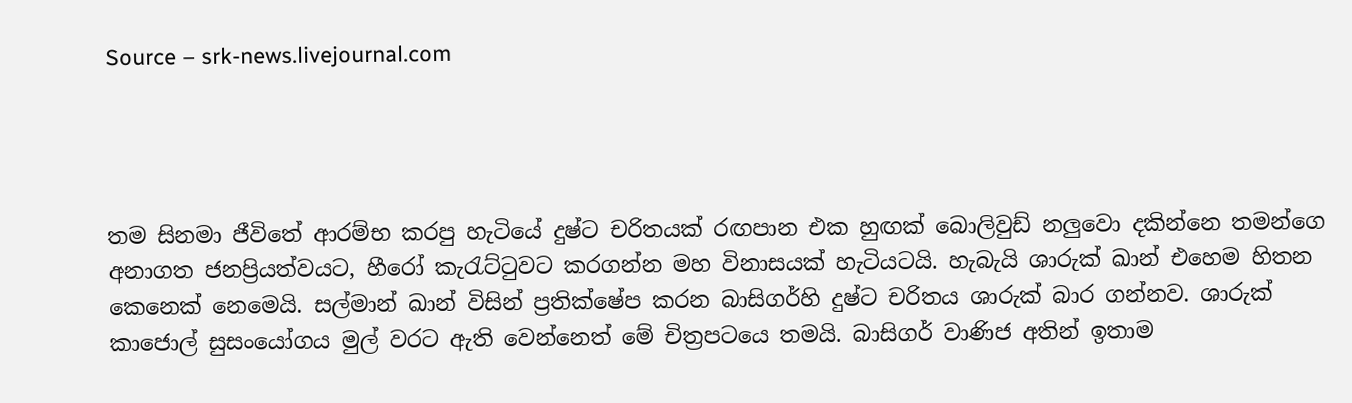Source – srk-news.livejournal.com




තම සිනමා ජීවිතේ ආරම්භ කරපු හැටියේ දුෂ්ට චරිතයක් රඟපාන එක හුඟක් බොලිවුඩ් නලුවො දකින්නෙ තමන්ගෙ අනාගත ජනප්‍රියත්වයට, හීරෝ කැරැට්ටුවට කරගන්න මහ විනාසයක් හැටියටයි. හැබැයි ශාරුක් ඛාන් එහෙම හිතන කෙනෙක් නෙමෙයි. සල්මාන් ඛාන් විසින් ප්‍රතික්ෂේප කරන බාසිගර්හි දුෂ්ට චරිතය ශාරුක් බාර ගන්නව. ශාරුක් කාජොල් සුසංයෝගය මුල් වරට ඇති වෙන්නෙත් මේ චිත්‍රපටයෙ තමයි. බාසිගර් වාණිජ අතින් ඉතාම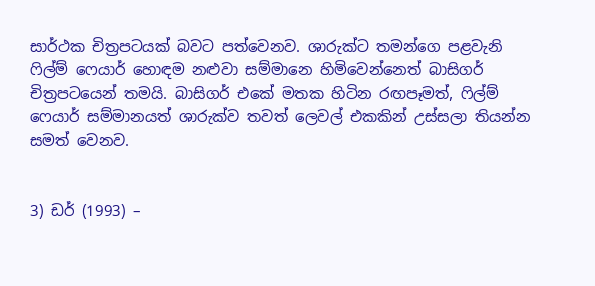සාර්ථක චිත්‍රපටයක් බවට පත්වෙනව. ශාරුක්ට තමන්ගෙ පළවැනි ෆිල්ම් ෆෙයාර් හොඳම නළුවා සම්මානෙ හිමිවෙන්නෙත් බාසිගර් චිත්‍රපටයෙන් තමයි. බාසිගර් එකේ මතක හිටින රඟපෑමත්, ෆිල්ම් ෆෙයාර් සම්මානයත් ශාරුක්ව තවත් ලෙවල් එකකින් උස්සලා තියන්න සමත් වෙනව.


3) ඩර් (1993) –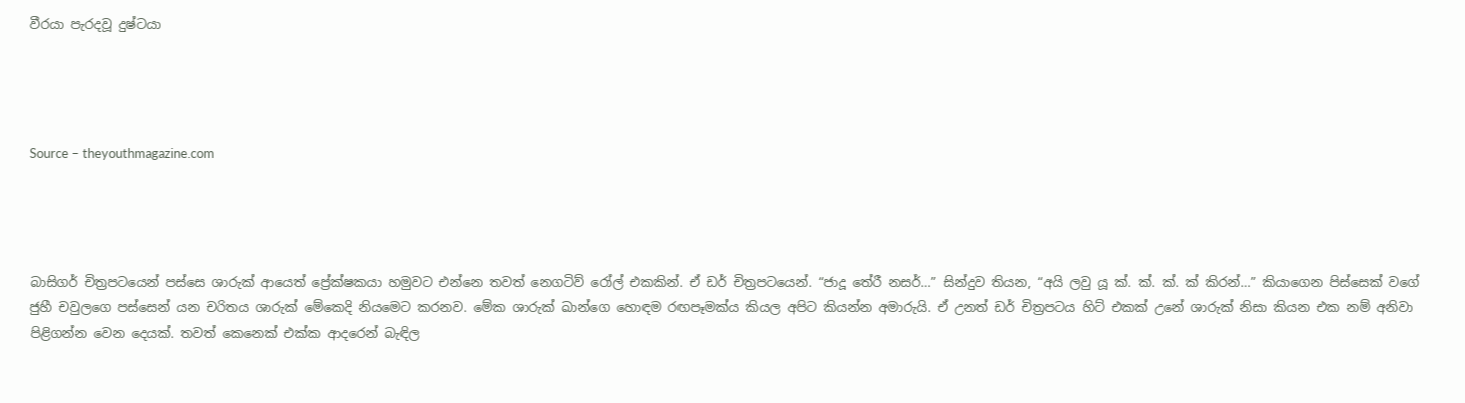වීරයා පැරදවූ දුෂ්ටයා




Source – theyouthmagazine.com




බාසිගර් චිත්‍රපටයෙන් පස්සෙ ශාරුක් ආයෙත් ප්‍රේක්ෂකයා හමුවට එන්නෙ තවත් නෙගටිව් රෝල් එකකින්. ඒ ඩර් චිත්‍රපටයෙන්. “ජාදූ තේරී නසර්…” සින්දුව තියන, “අයි ලවු යූ ක්. ක්. ක්. ක් කිරන්…” කියාගෙන පිස්සෙක් වගේ ජුහී චවුලගෙ පස්සෙන් යන චරිතය ශාරුක් මේකෙදි නියමෙට කරනව. මේක ශාරුක් ඛාන්ගෙ හොඳම රඟපෑමක්ය කියල අපිට කියන්න අමාරුයි. ඒ උනත් ඩර් චිත්‍රපටය හිට් එකක් උනේ ශාරුක් නිසා කියන එක නම් අනිවා පිළිගන්න වෙන දෙයක්. තවත් කෙනෙක් එක්ක ආදරෙන් බැඳිල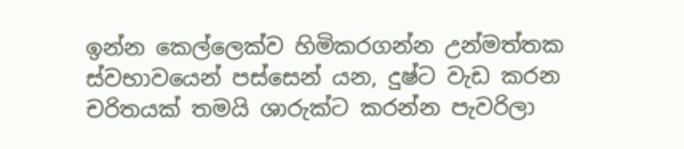ඉන්න කෙල්ලෙක්ව හිමිකරගන්න උන්මත්තක ස්වභාවයෙන් පස්සෙන් යන, දුෂ්ට වැඩ කරන චරිතයක් තමයි ශාරුක්ට කරන්න පැවරිලා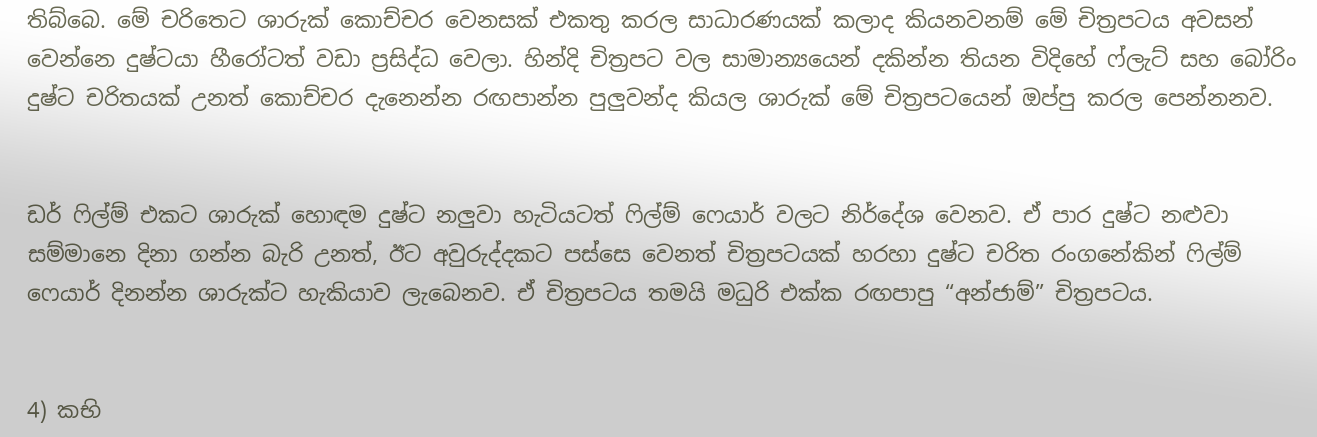තිබ්බෙ. මේ චරිතෙට ශාරුක් කොච්චර වෙනසක් එකතු කරල සාධාරණයක් කලාද කියනවනම් මේ චිත්‍රපටය අවසන් වෙන්නෙ දුෂ්ටයා හීරෝටත් වඩා ප්‍රසිද්ධ වෙලා. හින්දි චිත්‍රපට වල සාමාන්‍යයෙන් දකින්න තියන විදිහේ ෆ්ලැට් සහ බෝරිං දුෂ්ට චරිතයක් උනත් කොච්චර දැනෙන්න රඟපාන්න පුලුවන්ද කියල ශාරුක් මේ චිත්‍රපටයෙන් ඔප්පු කරල පෙන්නනව.


ඩර් ෆිල්ම් එකට ශාරුක් හොඳම දුෂ්ට නලුවා හැටියටත් ෆිල්ම් ෆෙයාර් වලට නිර්දේශ වෙනව. ඒ පාර දුෂ්ට නළුවා සම්මානෙ දිනා ගන්න බැරි උනත්, ඊට අවුරුද්දකට පස්සෙ වෙනත් චිත්‍රපටයක් හරහා දුෂ්ට චරිත රංගනේකින් ෆිල්ම් ෆෙයාර් දිනන්න ශාරුක්ට හැකියාව ලැබෙනව. ඒ චිත්‍රපටය තමයි මධුරි එක්ක රඟපාපු “අන්ජාම්” චිත්‍රපටය.


4) කභි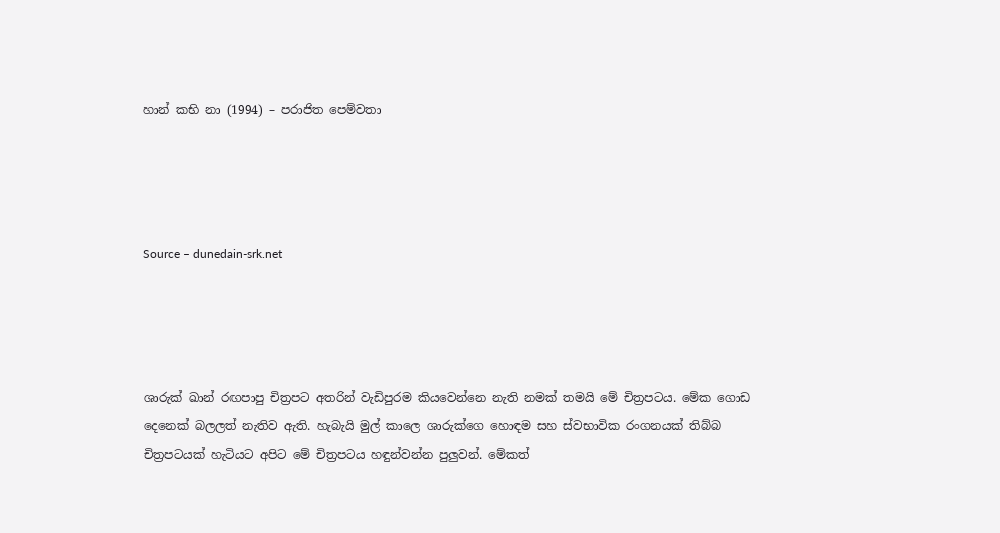හාන් කභි නා (1994) – පරාජිත පෙම්වතා




Source – dunedain-srk.net




ශාරුක් ඛාන් රඟපාපු චිත්‍රපට අතරින් වැඩිපුරම කියවෙන්නෙ නැති නමක් තමයි මේ චිත්‍රපටය. මේක ගොඩ දෙනෙක් බලලත් නැතිව ඇති. හැබැයි මුල් කාලෙ ශාරුක්ගෙ හොඳම සහ ස්වභාවික රංගනයක් තිබ්බ චිත්‍රපටයක් හැටියට අපිට මේ චිත්‍රපටය හඳුන්වන්න පුලුවන්. මේකත්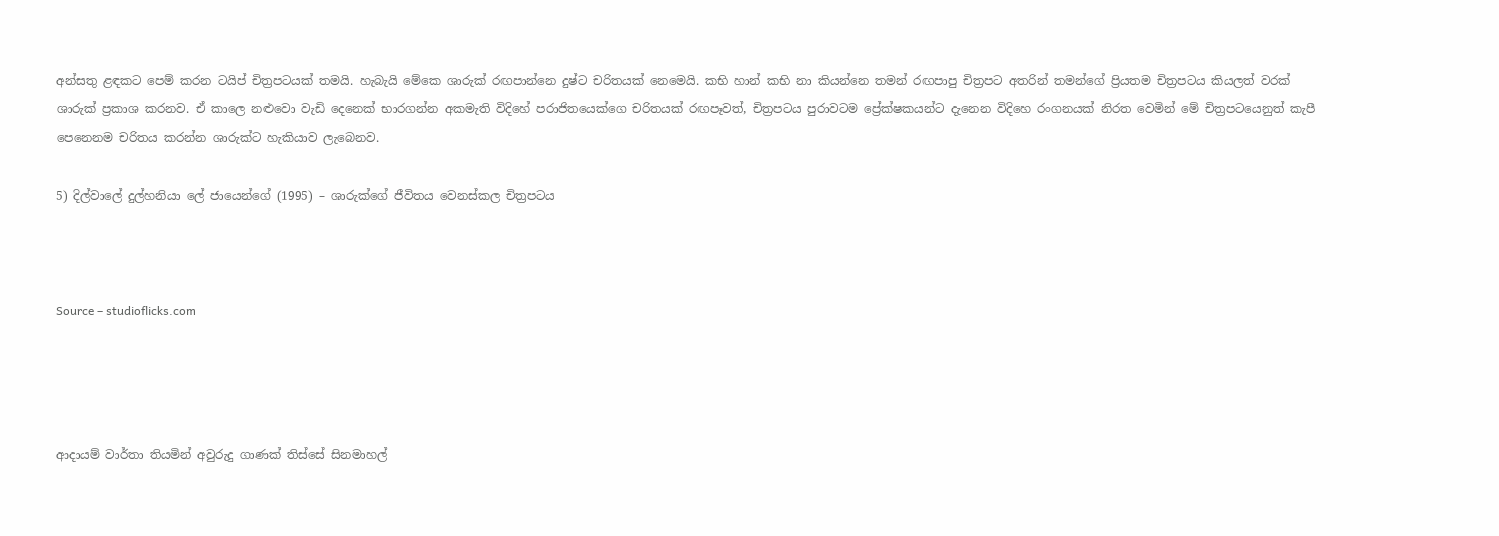අන්සතු ළඳකට පෙම් කරන ටයිප් චිත්‍රපටයක් තමයි. හැබැයි මේකෙ ශාරුක් රඟපාන්නෙ දුෂ්ට චරිතයක් නෙමෙයි. කභි හාන් කභි නා කියන්නෙ තමන් රඟපාපු චිත්‍රපට අතරින් තමන්ගේ ප්‍රියතම චිත්‍රපටය කියලත් වරක් ශාරුක් ප්‍රකාශ කරනව. ඒ කාලෙ නළුවො වැඩි දෙනෙක් භාරගන්න අකමැති විදිහේ පරාජිතයෙක්ගෙ චරිතයක් රඟපෑවත්, චිත්‍රපටය පුරාවටම ප්‍රේක්ෂකයන්ට දැනෙන විදිහෙ රංගනයක් නිරත වෙමින් මේ චිත්‍රපටයෙනුත් කැපී පෙනෙනම චරිතය කරන්න ශාරුක්ට හැකියාව ලැබෙනව.

5) දිල්වාලේ දුල්හනියා ලේ ජායෙන්ගේ (1995) – ශාරුක්ගේ ජීවිතය වෙනස්කල චිත්‍රපටය



Source – studioflicks.com




ආදායම් වාර්තා තියමින් අවුරුදු ගාණක් තිස්සේ සිනමාහල්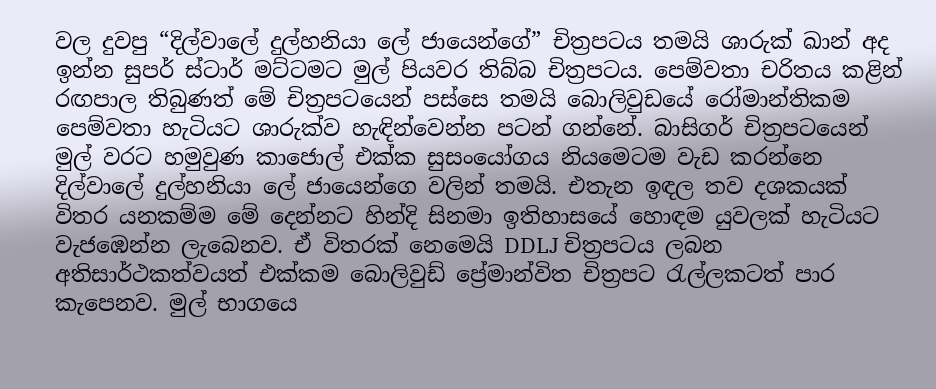වල දුවපු “දිල්වාලේ දුල්හනියා ලේ ජායෙන්ගේ” චිත්‍රපටය තමයි ශාරුක් ඛාන් අද ඉන්න සුපර් ස්ටාර් මට්ටමට මුල් පියවර තිබ්බ චිත්‍රපටය. පෙම්වතා චරිතය කළින් රඟපාල තිබුණත් මේ චිත්‍රපටයෙන් පස්සෙ තමයි බොලිවුඩයේ රෝමාන්තිකම පෙම්වතා හැටියට ශාරුක්ව හැඳින්වෙන්න පටන් ගන්නේ. බාසිගර් චිත්‍රපටයෙන් මුල් වරට හමුවුණ කාජොල් එක්ක සුසංයෝගය නියමෙටම වැඩ කරන්නෙ දිල්වාලේ දුල්හනියා ලේ ජායෙන්ගෙ වලින් තමයි. එතැන ඉඳල තව දශකයක් විතර යනකම්ම මේ දෙන්නට හින්දි සිනමා ඉතිහාසයේ හොඳම යුවලක් හැටියට වැජඹෙන්න ලැබෙනව. ඒ විතරක් නෙමෙයි DDLJ චිත්‍රපටය ලබන අතිසාර්ථකත්වයත් එක්කම බොලිවුඩ් ප්‍රේමාන්විත චිත්‍රපට රැල්ලකටත් පාර කැපෙනව. මුල් භාගයෙ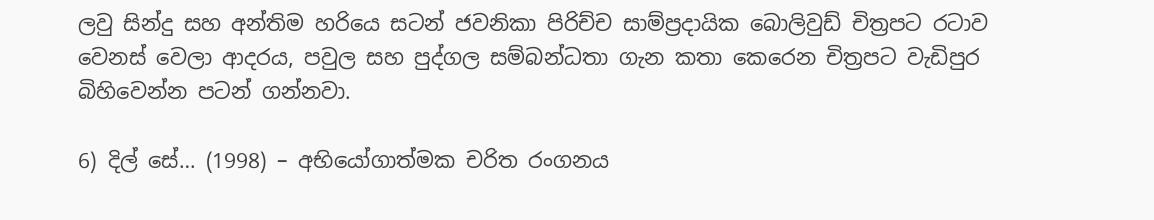ලවු සින්දු සහ අන්තිම හරියෙ සටන් ජවනිකා පිරිච්ච සාම්ප්‍රදායික බොලිවුඩ් චිත්‍රපට රටාව වෙනස් වෙලා ආදරය, පවුල සහ පුද්ගල සම්බන්ධතා ගැන කතා කෙරෙන චිත්‍රපට වැඩිපුර බිහිවෙන්න පටන් ගන්නවා.

6) දිල් සේ… (1998) – අභියෝගාත්මක චරිත රංගනය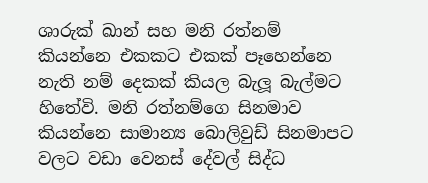ශාරුක් ඛාන් සහ මනි රත්නම් කියන්නෙ එකකට එකක් පෑහෙන්නෙ නැති නම් දෙකක් කියල බැලූ බැල්මට හිතේවි. මනි රත්නම්ගෙ සිනමාව කියන්නෙ සාමාන්‍ය බොලිවුඩ් සිනමාපට වලට වඩා වෙනස් දේවල් සිද්ධ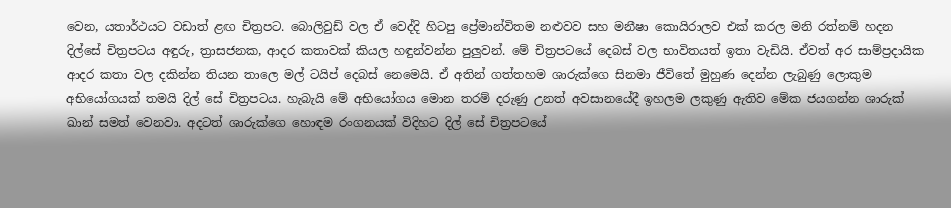වෙන, යතාර්ථයට වඩාත් ළඟ චිත්‍රපට. බොලිවුඩ් වල ඒ වෙද්දි හිටපු ප්‍රේමාන්විතම නළුවව සහ මනීෂා කොයිරාලව එක් කරල මනි රත්නම් හදන දිල්සේ චිත්‍රපටය අඳුරු, ත්‍රාසජනක, ආදර කතාවක් කියල හඳුන්වන්න පුලුවන්. මේ චිත්‍රපටයේ දෙබස් වල භාවිතයත් ඉතා වැඩියි. ඒවත් අර සාම්ප්‍රදායික ආදර කතා වල දකින්න තියන තාලෙ මල් ටයිප් දෙබස් නෙමෙයි. ඒ අතින් ගත්තහම ශාරුක්ගෙ සිනමා ජීවිතේ මුහුණ දෙන්න ලැබුණු ලොකුම අභියෝගයක් තමයි දිල් සේ චිත්‍රපටය. හැබැයි මේ අභියෝගය මොන තරම් දරුණු උනත් අවසානයේදී ඉහලම ලකුණු ඇතිව මේක ජයගන්න ශාරුක් ඛාන් සමත් වෙනවා. අදටත් ශාරුක්ගෙ හොඳම රංගනයක් විදිහට දිල් සේ චිත්‍රපටයේ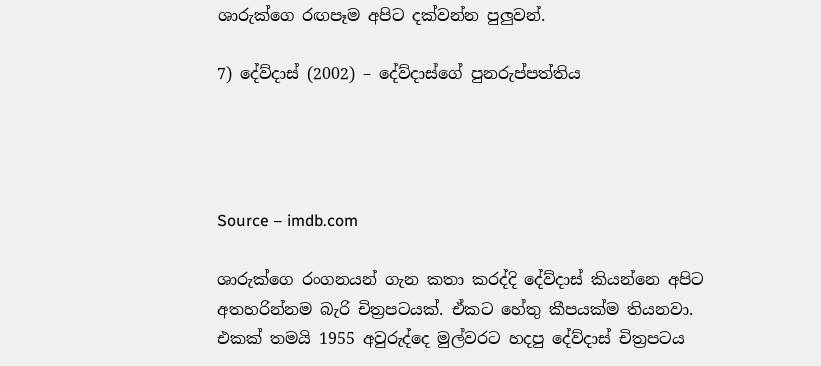ශාරුක්ගෙ රඟපෑම අපිට දක්වන්න පුලුවන්.

7) දේව්දාස් (2002) – දේව්දාස්ගේ පුනරුප්පත්තිය




Source – imdb.com

ශාරුක්ගෙ රංගනයන් ගැන කතා කරද්දි දේව්දාස් කියන්නෙ අපිට අතහරින්නම බැරි චිත්‍රපටයක්. ඒකට හේතු කීපයක්ම තියනවා. එකක් තමයි 1955 අවුරුද්දෙ මුල්වරට හදපු දේව්දාස් චිත්‍රපටය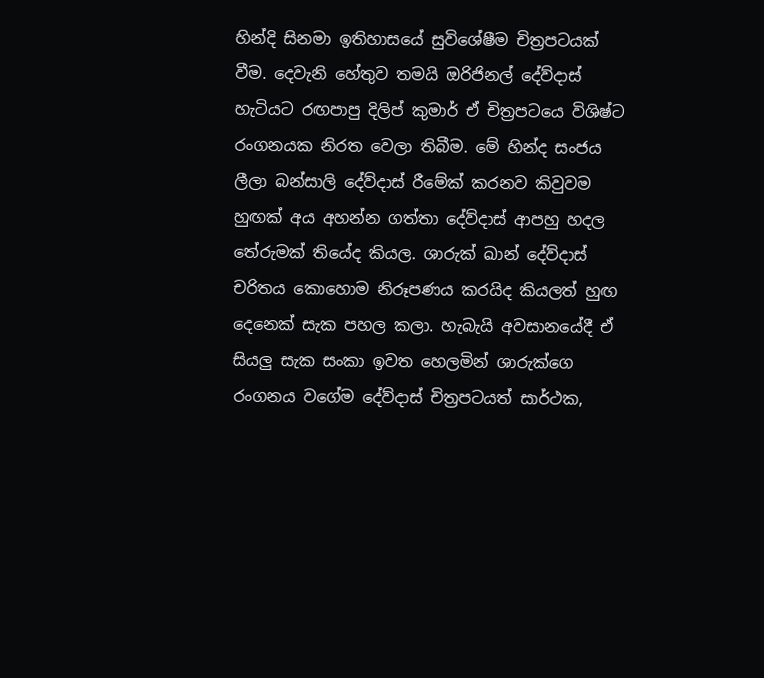හින්දි සිනමා ඉතිහාසයේ සුවිශේෂීම චිත්‍රපටයක් වීම. දෙවැනි හේතුව තමයි ඔරිජිනල් දේව්දාස් හැටියට රඟපාපු දිලිප් කුමාර් ඒ චිත්‍රපටයෙ විශිෂ්ට රංගනයක නිරත වෙලා තිබීම. මේ හින්ද සංජය ලීලා බන්සාලි දේව්දාස් රීමේක් කරනව කිවුවම හුඟක් අය අහන්න ගත්තා දේව්දාස් ආපහු හදල තේරුමක් තියේද කියල. ශාරුක් ඛාන් දේව්දාස් චරිතය කොහොම නිරූපණය කරයිද කියලත් හුඟ දෙනෙක් සැක පහල කලා. හැබැයි අවසානයේදී ඒ සියලු සැක සංකා ඉවත හෙලමින් ශාරුක්ගෙ රංගනය වගේම දේව්දාස් චිත්‍රපටයත් සාර්ථක,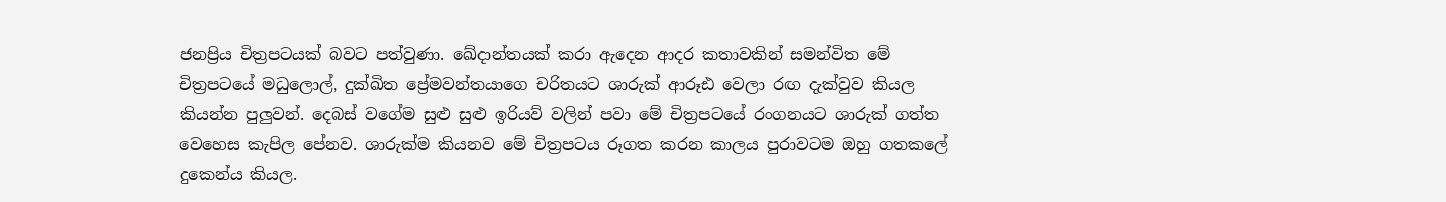ජනප්‍රිය චිත්‍රපටයක් බවට පත්වුණා. ඛේදාන්තයක් කරා ඇදෙන ආදර කතාවකින් සමන්විත මේ චිත්‍රපටයේ මධුලොල්, දුක්ඛිත ප්‍රේමවන්තයාගෙ චරිතයට ශාරුක් ආරූඪ වෙලා රඟ දැක්වුව කියල කියන්න පුලුවන්. දෙබස් වගේම සුළු සුළු ඉරියව් වලින් පවා මේ චිත්‍රපටයේ රංගනයට ශාරුක් ගත්ත වෙහෙස කැපිල පේනව. ශාරුක්ම කියනව මේ චිත්‍රපටය රූගත කරන කාලය පුරාවටම ඔහු ගතකලේ දුකෙන්ය කියල.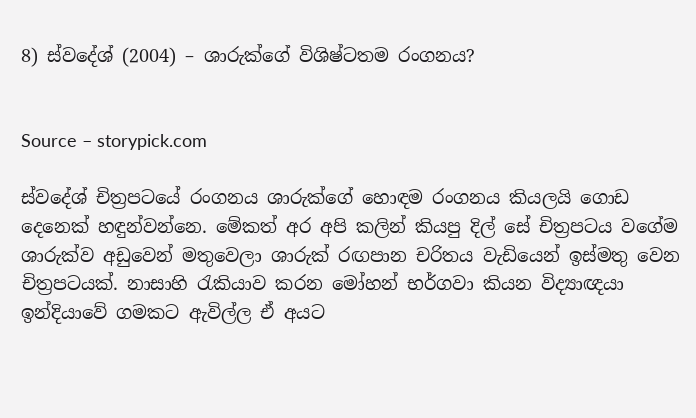8) ස්වදේශ් (2004) – ශාරුක්ගේ විශිෂ්ටතම රංගනය?


Source – storypick.com

ස්වදේශ් චිත්‍රපටයේ රංගනය ශාරුක්ගේ හොඳම රංගනය කියලයි ගොඩ දෙනෙක් හඳුන්වන්නෙ. මේකත් අර අපි කලින් කියපු දිල් සේ චිත්‍රපටය වගේම ශාරුක්ව අඩුවෙන් මතුවෙලා ශාරුක් රඟපාන චරිතය වැඩියෙන් ඉස්මතු වෙන චිත්‍රපටයක්. නාසාහි රැකියාව කරන මෝහන් භර්ගවා කියන විද්‍යාඥයා ඉන්දියාවේ ගමකට ඇවිල්ල ඒ අයට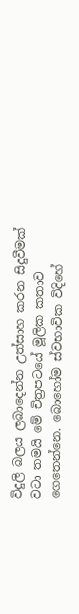විදුලි බලය ලබාදෙන්න උත්සාහ කරන සිදුවීමක් වටා තමයි මේ චිත්‍රපටයේ මූලික කතාව ගෙතෙන්නෙ. බොහෝම ස්වභාවික විදිහේ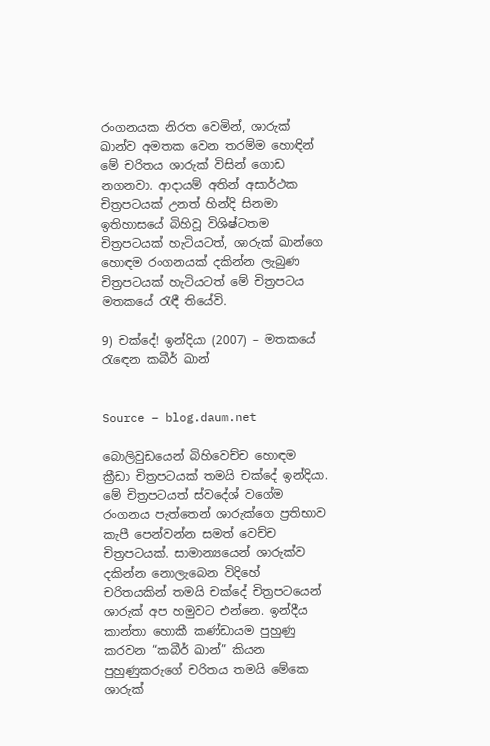රංගනයක නිරත වෙමින්, ශාරුක් ඛාන්ව අමතක වෙන තරම්ම හොඳින් මේ චරිතය ශාරුක් විසින් ගොඩ නගනවා. ආදායම් අතින් අසාර්ථක චිත්‍රපටයක් උනත් හින්දි සිනමා ඉතිහාසයේ බිහිවූ විශිෂ්ටතම චිත්‍රපටයක් හැටියටත්, ශාරුක් ඛාන්ගෙ හොඳම රංගනයක් දකින්න ලැබුණ චිත්‍රපටයක් හැටියටත් මේ චිත්‍රපටය මතකයේ රැඳී තියේවි.

9) චක්දේ! ඉන්දියා (2007) – මතකයේ රැඳෙන කබීර් ඛාන්


Source – blog.daum.net

බොලිවුඩයෙන් බිහිවෙච්ච හොඳම ක්‍රීඩා චිත්‍රපටයක් තමයි චක්දේ ඉන්දියා. මේ චිත්‍රපටයත් ස්වදේශ් වගේම රංගනය පැත්තෙන් ශාරුක්ගෙ ප්‍රතිභාව කැපී පෙන්වන්න සමත් වෙච්ච චිත්‍රපටයක්. සාමාන්‍යයෙන් ශාරුක්ව දකින්න නොලැබෙන විදිහේ චරිතයකින් තමයි චක්දේ චිත්‍රපටයෙන් ශාරුක් අප හමුවට එන්නෙ. ඉන්දීය කාන්තා හොකී කණ්ඩායම පුහුණු කරවන “කබීර් ඛාන්” කියන පුහුණුකරුගේ චරිතය තමයි මේකෙ ශාරුක්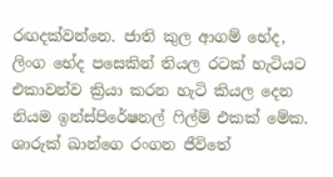රඟදක්වන්නෙ. ජාති කුල ආගම් භේද, ලිංග භේද පසෙකින් තියල රටක් හැටියට එකාවන්ව ක්‍රියා කරන හැටි කියල දෙන නියම ඉන්ස්පිරේෂනල් ෆිල්ම් එකක් මේක. ශාරුක් ඛාන්ගෙ රංගන ජීවිතේ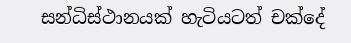සන්ධිස්ථානයක් හැටියටත් චක්දේ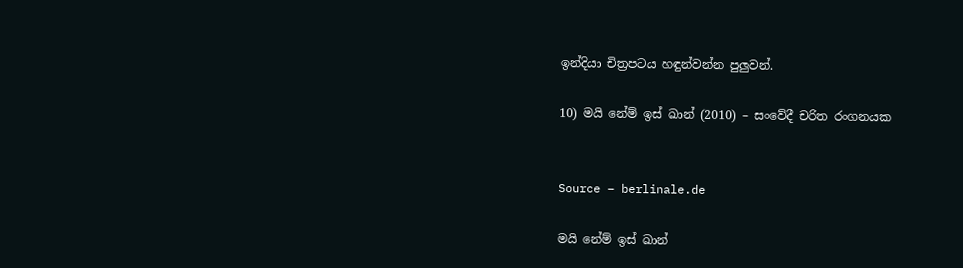ඉන්දියා චිත්‍රපටය හඳුන්වන්න පුලුවන්.

10) මයි නේම් ඉස් ඛාන් (2010) – සංවේදී චරිත රංගනයක


Source – berlinale.de

මයි නේම් ඉස් ඛාන්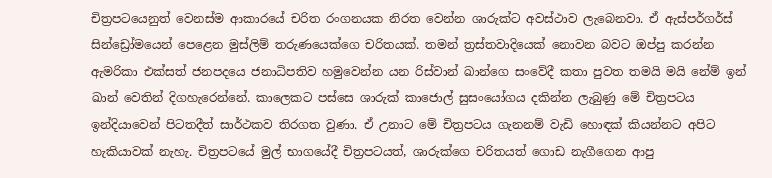චිත්‍රපටයෙනුත් වෙනස්ම ආකාරයේ චරිත රංගනයක නිරත වෙන්න ශාරුක්ට අවස්ථාව ලැබෙනවා. ඒ ඇස්පර්ගර්ස් සින්ඩ්‍රෝමයෙන් පෙළෙන මුස්ලිම් තරුණයෙක්ගෙ චරිතයක්. තමන් ත්‍රස්තවාදියෙක් නොවන බවට ඔප්පු කරන්න ඇමරිකා එක්සත් ජනපදයෙ ජනාධිපතිව හමුවෙන්න යන රිස්වාන් ඛාන්ගෙ සංවේදී කතා පුවත තමයි මයි නේම් ඉන් ඛාන් වෙතින් දිගහැරෙන්නේ. කාලෙකට පස්සෙ ශාරුක් කාජොල් සුසංයෝගය දකින්න ලැබුණු මේ චිත්‍රපටය ඉන්දියාවෙන් පිටතදීත් සාර්ථකව තිරගත වුණා. ඒ උනාට මේ චිත්‍රපටය ගැනනම් වැඩි හොඳක් කියන්නට අපිට හැකියාවක් නැහැ. චිත්‍රපටයේ මුල් භාගයේදී චිත්‍රපටයත්, ශාරුක්ගෙ චරිතයත් ගොඩ නැගීගෙන ආපු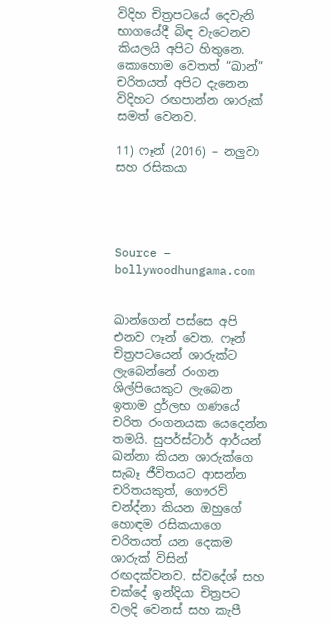විදිහ චිත්‍රපටයේ දෙවැනි භාගයේදී බිඳ වැටෙනව කියලයි අපිට හිතුනෙ. කොහොම වෙතත් “ඛාන්” චරිතයත් අපිට දැනෙන විදිහට රඟපාන්න ශාරුක් සමත් වෙනව.

11) ෆෑන් (2016) – නලුවා සහ රසිකයා




Source – bollywoodhungama.com


ඛාන්ගෙන් පස්සෙ අපි එනව ෆෑන් වෙත. ෆෑන් චිත්‍රපටයෙන් ශාරුක්ට ලැබෙන්නේ රංගන ශිල්පියෙකුට ලැබෙන ඉතාම දුර්ලභ ගණයේ චරිත රංගනයක යෙදෙන්න තමයි. සුපර්ස්ටාර් ආර්යන් ඛන්නා කියන ශාරුක්ගෙ සැබෑ ජීවිතයට ආසන්න චරිතයකුත්, ගෞරව් චන්ද්නා කියන ඔහුගේ හොඳම රසිකයාගෙ චරිතයත් යන දෙකම ශාරුක් විසින් රඟදක්වනව. ස්වදේශ් සහ චක්දේ ඉන්දියා චිත්‍රපට වලදි වෙනස් සහ කැපී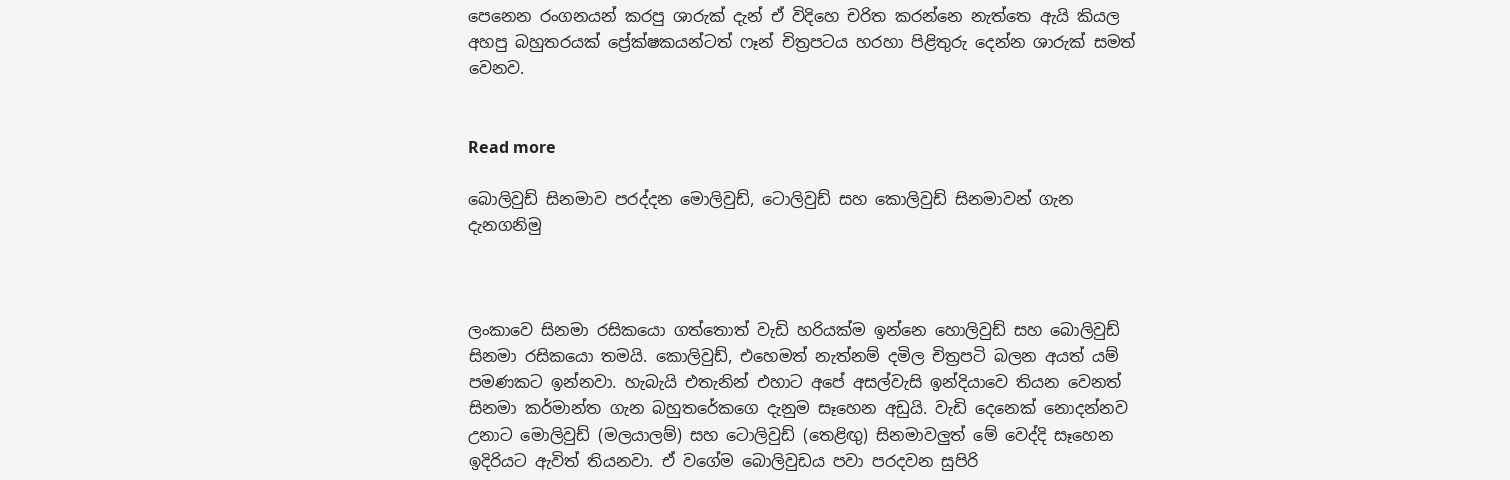පෙනෙන රංගනයන් කරපු ශාරුක් දැන් ඒ විදිහෙ චරිත කරන්නෙ නැත්තෙ ඇයි කියල අහපු බහුතරයක් ප්‍රේක්ෂකයන්ටත් ෆෑන් චිත්‍රපටය හරහා පිළිතුරු දෙන්න ශාරුක් සමත් වෙනව.


Read more

බොලිවුඩ් සිනමාව පරද්දන මොලිවුඩ්, ටොලිවුඩ් සහ කොලිවුඩ් සිනමාවන් ගැන දැනගනිමු



ලංකාවෙ සිනමා රසිකයො ගත්තොත් වැඩි හරියක්ම ඉන්නෙ හොලිවුඩ් සහ බොලිවුඩ් සිනමා රසිකයො තමයි. කොලිවුඩ්, එහෙමත් නැත්නම් දමිල චිත්‍රපටි බලන අයත් යම් පමණකට ඉන්නවා. හැබැයි එතැනින් එහාට අපේ අසල්වැසි ඉන්දියාවෙ තියන වෙනත් සිනමා කර්මාන්ත ගැන බහුතරේකගෙ දැනුම සෑහෙන අඩුයි. වැඩි දෙනෙක් නොදන්නව උනාට මොලිවුඩ් (මලයාලම්) සහ ටොලිවුඩ් (තෙළිඟු) සිනමාවලුත් මේ වෙද්දි සෑහෙන ඉදිරියට ඇවිත් තියනවා. ඒ වගේම බොලිවුඩය පවා පරදවන සුපිරි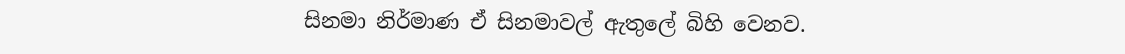සිනමා නිර්මාණ ඒ සිනමාවල් ඇතුලේ බිහි වෙනව.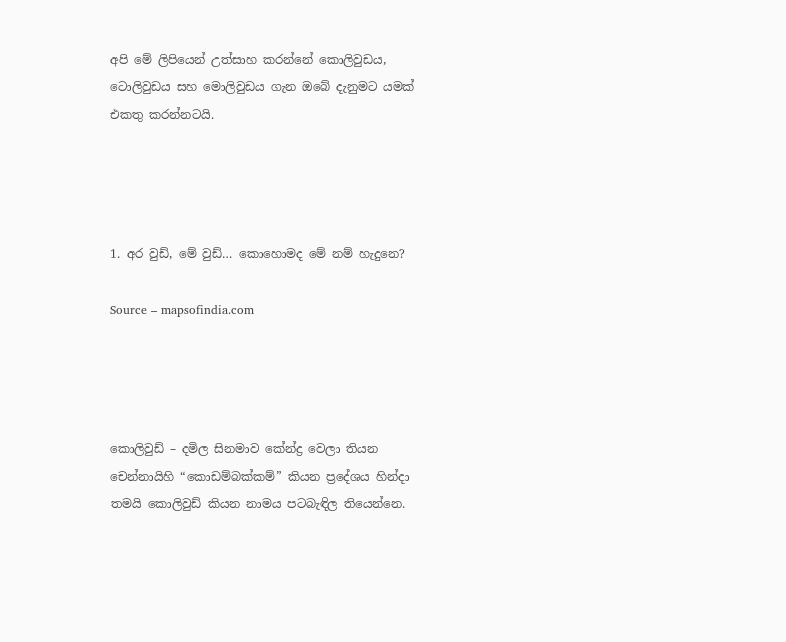අපි මේ ලිපියෙන් උත්සාහ කරන්නේ කොලිවුඩය, ටොලිවුඩය සහ මොලිවුඩය ගැන ඔබේ දැනුමට යමක් එකතු කරන්නටයි.




1. අර වුඩ්, මේ වුඩ්… කොහොමද මේ නම් හැදුනෙ?

Source – mapsofindia.com




කොලිවුඩ් – දමිල සිනමාව කේන්ද්‍ර වෙලා තියන චෙන්නායිහි “කොඩම්බක්කම්” කියන ප්‍රදේශය හින්දා තමයි කොලිවුඩ් කියන නාමය පටබැඳිල තියෙන්නෙ.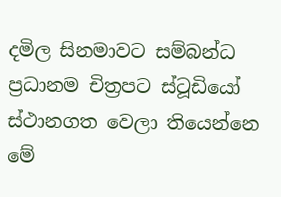දමිල සිනමාවට සම්බන්ධ ප්‍රධානම චිත්‍රපට ස්ටූඩියෝ ස්ථානගත වෙලා තියෙන්නෙ මේ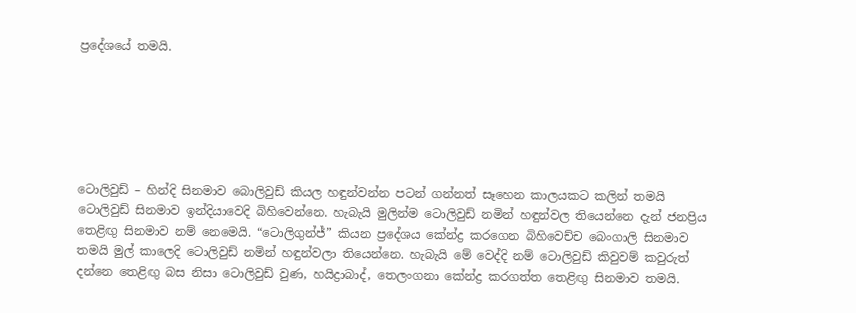ප්‍රදේශයේ තමයි.






ටොලිවුඩ් – හින්දි සිනමාව බොලිවුඩ් කියල හඳුන්වන්න පටන් ගන්නත් සෑහෙන කාලයකට කලින් තමයි ටොලිවුඩ් සිනමාව ඉන්දියාවෙදි බිහිවෙන්නෙ. හැබැයි මුලින්ම ටොලිවුඩ් නමින් හඳුන්වල තියෙන්නෙ දැන් ජනප්‍රිය තෙළිඟු සිනමාව නම් නෙමෙයි. “ටොලිගුන්ජ්” කියන ප්‍රදේශය කේන්ද්‍ර කරගෙන බිහිවෙච්ච බෙංගාලි සිනමාව තමයි මුල් කාලෙදි ටොලිවුඩ් නමින් හඳුන්වලා තියෙන්නෙ. හැබැයි මේ වෙද්දි නම් ටොලිවුඩ් කිවුවම් කවුරුත් දන්නෙ තෙළිඟු බස නිසා ටොලිවුඩ් වුණ, හයිද්‍රාබාද්, තෙලංගනා කේන්ද්‍ර කරගත්ත තෙළිඟු සිනමාව තමයි.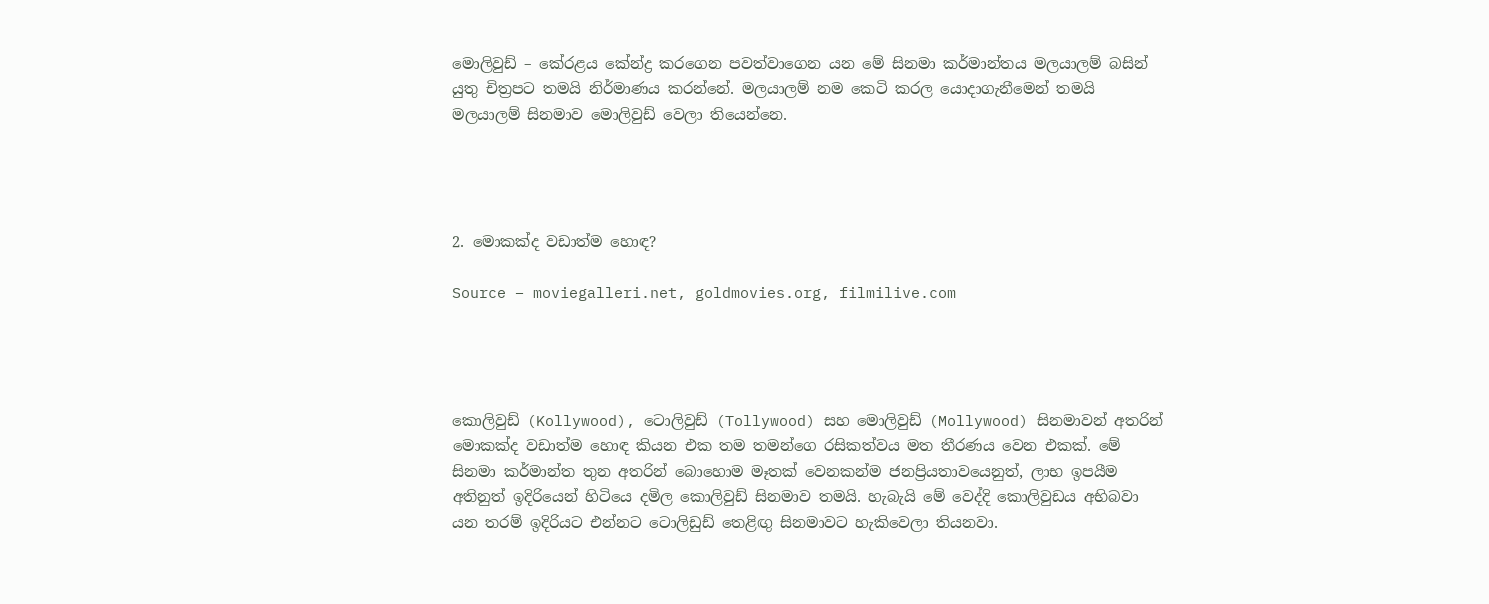මොලිවුඩ් – කේරළය කේන්ද්‍ර කරගෙන පවත්වාගෙන යන මේ සිනමා කර්මාන්තය මලයාලම් බසින් යුතු චිත්‍රපට තමයි නිර්මාණය කරන්නේ. මලයාලම් නම කෙටි කරල යොදාගැනීමෙන් තමයි මලයාලම් සිනමාව මොලිවුඩ් වෙලා තියෙන්නෙ.




2. මොකක්ද වඩාත්ම හොඳ?

Source – moviegalleri.net, goldmovies.org, filmilive.com




කොලිවුඩ් (Kollywood), ටොලිවුඩ් (Tollywood) සහ මොලිවුඩ් (Mollywood) සිනමාවන් අතරින් මොකක්ද වඩාත්ම හොඳ කියන එක තම තමන්ගෙ රසිකත්වය මත තීරණය වෙන එකක්. මේ සිනමා කර්මාන්ත තුන අතරින් බොහොම මෑතක් වෙනකන්ම ජනප්‍රියතාවයෙනුත්, ලාභ ඉපයීම අතිනුත් ඉදිරියෙන් හිටියෙ දමිල කොලිවුඩ් සිනමාව තමයි. හැබැයි මේ වෙද්දි කොලිවුඩය අභිබවා යන තරම් ඉදිරියට එන්නට ටොලිඩුඩ් තෙළිඟු සිනමාවට හැකිවෙලා තියනවා.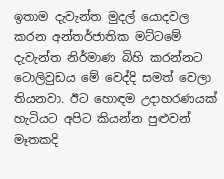ඉතාම දැවැන්ත මුදල් යොදවල කරන අන්තර්ජාතික මට්ටමේ දැවැන්ත නිර්මාණ බිහි කරන්නට ටොලිවුඩය මේ වෙද්දි සමත් වෙලා තියනවා. ඊට හොඳම උදාහරණයක් හැටියට අපිට කියන්න පුළුවන් මෑතකදි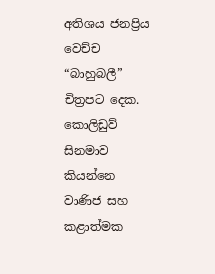අතිශය ජනප්‍රිය වෙච්ච “බාහුබලී” චිත්‍රපට දෙක. කොලිඩුව් සිනමාව කියන්නෙ වාණිජ සහ කළාත්මක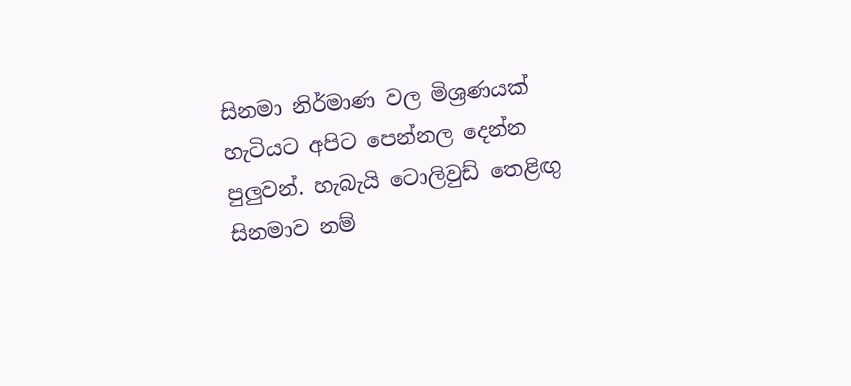සිනමා නිර්මාණ වල මිශ්‍රණයක් හැටියට අපිට පෙන්නල දෙන්න පුලුවන්. හැබැයි ටොලිවුඩ් තෙළිඟු සිනමාව නම්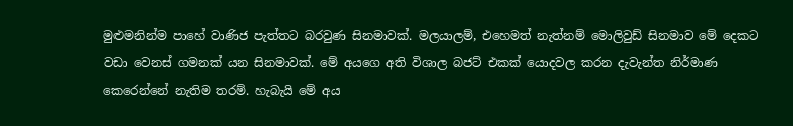මුළුමනින්ම පාහේ වාණිජ පැත්තට බරවුණ සිනමාවක්. මලයාලම්, එහෙමත් නැත්නම් මොලිවුඩ් සිනමාව මේ දෙකට වඩා වෙනස් ගමනක් යන සිනමාවක්. මේ අයගෙ අති විශාල බජට් එකක් යොදවල කරන දැවැන්ත නිර්මාණ කෙරෙන්නේ නැතිම තරම්. හැබැයි මේ අය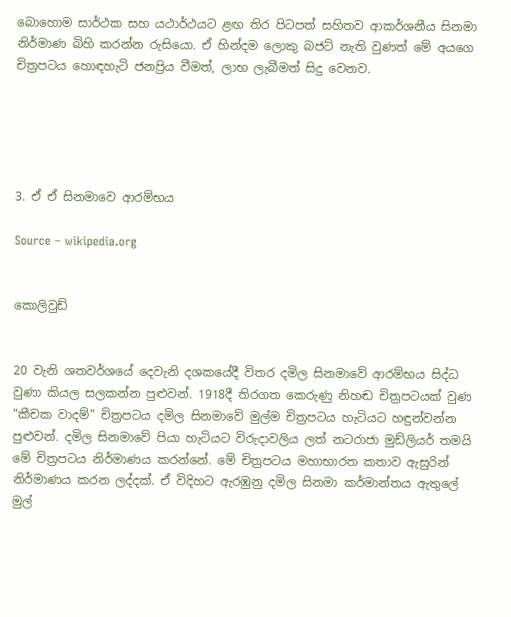බොහොම සාර්ථක සහ යථාර්ථයට ළඟ තිර පිටපත් සහිතව ආකර්ශනීය සිනමා නිර්මාණ බිහි කරන්න රුසියො. ඒ හින්දම ලොකු බජට් නැති වුණත් මේ අයගෙ චිත්‍රපටය හොඳහැටි ජනප්‍රිය වීමත්, ලාභ ලැබීමත් සිදු වෙනව.





3. ඒ ඒ සිනමාවෙ ආරම්භය

Source – wikipedia.org


කොලිවුඩ්


20 වැනි ශතවර්ශයේ දෙවැනි දශකයේදී විතර දමිල සිනමාවේ ආරම්භය සිද්ධ වුණා කියල සලකන්න පුළුවන්. 1918දී තිරගත කෙරුණු නිහඬ චිත්‍රපටයක් වුණ “කීචක වාදම්” චිත්‍රපටය දමිල සිනමාවේ මුල්ම චිත්‍රපටය හැටියට හඳුන්වන්න පුළුවන්. දමිල සිනමාවේ පියා හැටියට විරුදාවලිය ලත් නටරාජා මුඩ්ලියර් තමයි මේ චිත්‍රපටය නිර්මාණය කරන්නේ. මේ චිත්‍රපටය මහාභාරත කතාව ඇසුරින් නිර්මාණය කරන ලද්දක්. ඒ විදිහට ඇරඹුනු දමිල සිනමා කර්මාන්තය ඇතුලේ මුල්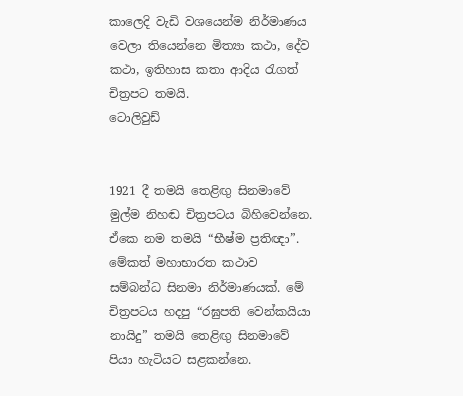කාලෙදි වැඩි වශයෙන්ම නිර්මාණය වෙලා තියෙන්නෙ මිත්‍යා කථා, දේව කථා, ඉතිහාස කතා ආදිය රැගත් චිත්‍රපට තමයි.
ටොලිවුඩ්


1921 දී තමයි තෙළිඟු සිනමාවේ මුල්ම නිහඬ චිත්‍රපටය බිහිවෙන්නෙ. ඒකෙ නම තමයි “භීෂ්ම ප්‍රතිඥා”. මේකත් මහාභාරත කථාව සම්බන්ධ සිනමා නිර්මාණයක්. මේ චිත්‍රපටය හදපු “රඝුපති වෙන්කයියා නායිදු” තමයි තෙළිඟු සිනමාවේ පියා හැටියට සළකන්නෙ.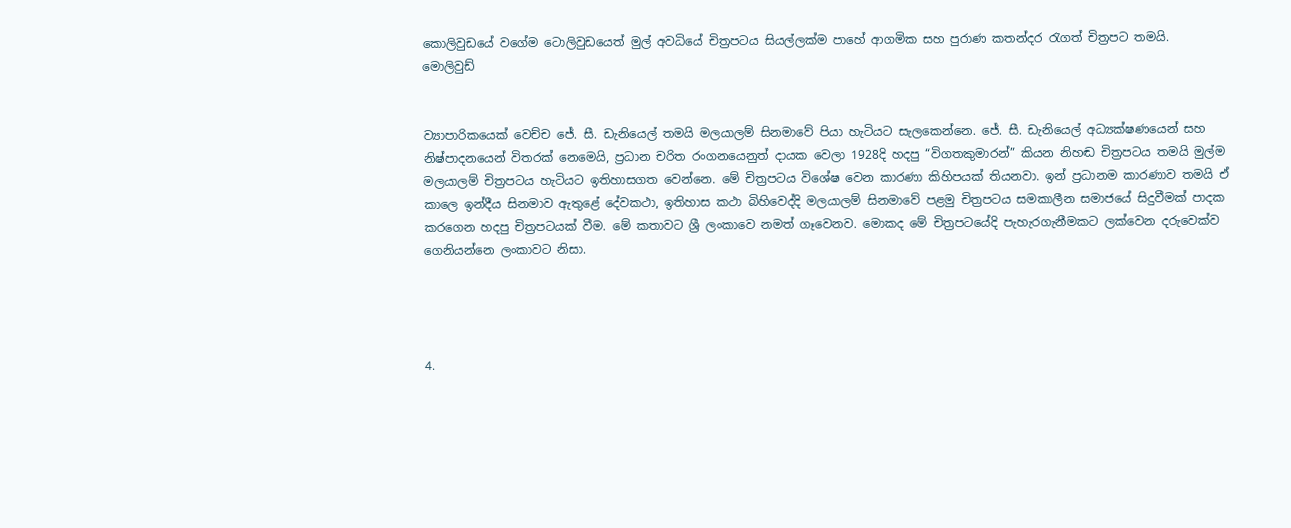කොලිවුඩයේ වගේම ටොලිවුඩයෙත් මුල් අවධියේ චිත්‍රපටය සියල්ලක්ම පාහේ ආගමික සහ පුරාණ කතන්දර රැගත් චිත්‍රපට තමයි.
මොලිවුඩ්


ව්‍යාපාරිකයෙක් වෙච්ච ජේ. සී. ඩැනියෙල් තමයි මලයාලම් සිනමාවේ පියා හැටියට සැලකෙන්නෙ. ජේ. සී. ඩැනියෙල් අධ්‍යක්ෂණයෙන් සහ නිෂ්පාදනයෙන් විතරක් නෙමෙයි, ප්‍රධාන චරිත රංගනයෙනුත් දායක වෙලා 1928දි හදපු “විගතකුමාරන්” කියන නිහඬ චිත්‍රපටය තමයි මුල්ම මලයාලම් චිත්‍රපටය හැටියට ඉතිහාසගත වෙන්නෙ. මේ චිත්‍රපටය විශේෂ වෙන කාරණා කිහිපයක් තියනවා. ඉන් ප්‍රධානම කාරණාව තමයි ඒ කාලෙ ඉන්දීය සිනමාව ඇතුළේ දේවකථා, ඉතිහාස කථා බිහිවෙද්දි මලයාලම් සිනමාවේ පළමු චිත්‍රපටය සමකාලීන සමාජයේ සිදුවීමක් පාදක කරගෙන හදපු චිත්‍රපටයක් වීම. මේ කතාවට ශ්‍රී ලංකාවෙ නමත් ගෑවෙනව. මොකද මේ චිත්‍රපටයේදි පැහැරගැනීමකට ලක්වෙන දරුවෙක්ව ගෙනියන්නෙ ලංකාවට නිසා.




4.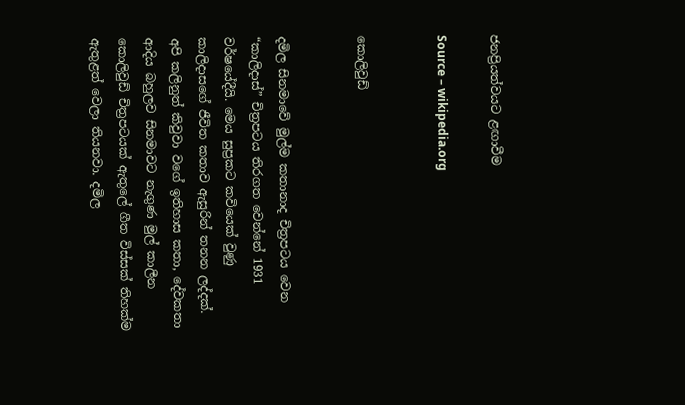ජනප්‍රියත්වයට ළඟාවීම

Source – wikipedia.org


කොලිවුඩ්


දමිල සිනමාවේ මුල්ම කතානාද චිත්‍රපටය වෙන “කාලිදාස්” චිත්‍රපටය තිරගත වෙන්නේ 1931 වර්ෂයේදීයි. මෙය සුප්‍රකට කවියෙක් වුණු කාලිදාසගේ ජීවිත කතාව ඇසුරින් තනන ලද්දක්. අපි කලිනුත් කිවුවා වගේ ඉතිහාස කතා, දේවකතා ආදිය බහුලව සිනමාවට නැගුණ මුල් කාලීන කොලිවුඩ් චිත්‍රපටයක් ඇතුලේ ගීත විස්සක් තිහක්ම ඇතුළත් වෙලා තියනවා. දමිල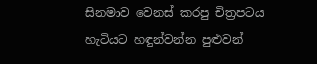සිනමාව වෙනස් කරපු චිත්‍රපටය හැටියට හඳුන්වන්න පුළුවන්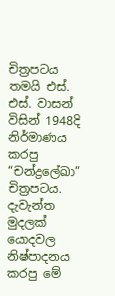චිත්‍රපටය තමයි එස්. එස්. වාසන් විසින් 1948දි නිර්මාණය කරපු “චන්ද්‍රලේඛා” චිත්‍රපටය. දැවැන්ත මුදලක් යොදවල නිෂ්පාදනය කරපු මේ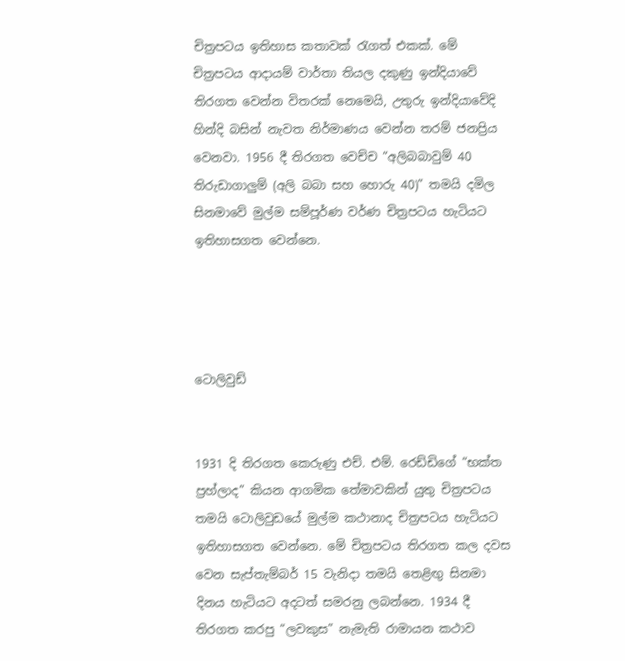චිත්‍රපටය ඉතිහාස කතාවක් රැගත් එකක්. මේ චිත්‍රපටය ආදායම් වාර්තා තියල දකුණු ඉන්දියාවේ තිරගත වෙන්න විතරක් නෙමෙයි, උතුරු ඉන්දියාවේදි හින්දි බසින් නැවත නිර්මාණය වෙන්න තරම් ජනප්‍රිය වෙනවා. 1956 දී තිරගත වෙච්ච “අලිබබාවුම් 40 තිරුඩාගාලුම් (අලි බබා සහ හොරු 40)” තමයි දමිල සිනමාවේ මුල්ම සම්පූර්ණ වර්ණ චිත්‍රපටය හැටියට ඉතිහාසගත වෙන්නෙ.




ටොලිවුඩ්


1931 දි තිරගත කෙරුණු එච්. එම්. රෙඩ්ඩිගේ “භක්ත ප්‍රහ්ලාද” කියන ආගමික තේමාවකින් යුතු චිත්‍රපටය තමයි ටොලිවුඩයේ මුල්ම කථානාද චිත්‍රපටය හැටියට ඉතිහාසගත වෙන්නෙ. මේ චිත්‍රපටය තිරගත කල දවස වෙන සැප්තැම්බර් 15 වැනිදා තමයි තෙළිඟු සිනමා දිනය හැටියට අදටත් සමරනු ලබන්නෙ. 1934 දී තිරගත කරපු “ලවකුස” නැමැති රාමායන කථාව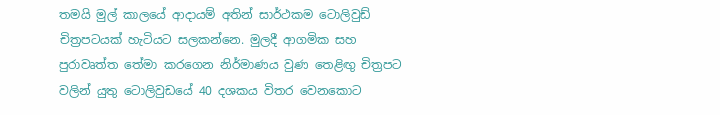තමයි මුල් කාලයේ ආදායම් අතින් සාර්ථකම ටොලිවුඩ් චිත්‍රපටයක් හැටියට සලකන්නෙ. මුලදී ආගමික සහ පුරාවෘත්ත තේමා කරගෙන නිර්මාණය වුණ තෙළිඟු චිත්‍රපට වලින් යුතු ටොලිවුඩයේ 40 දශකය විතර වෙනකොට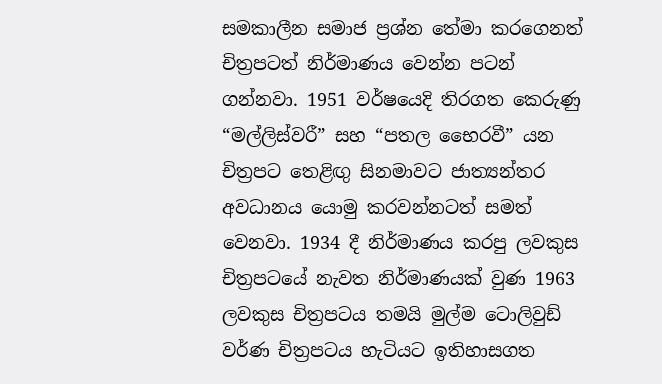සමකාලීන සමාජ ප්‍රශ්න තේමා කරගෙනත් චිත්‍රපටත් නිර්මාණය වෙන්න පටන් ගන්නවා. 1951 වර්ෂයෙදි තිරගත කෙරුණු “මල්ලිස්වරී” සහ “පතල භෛරවී” යන චිත්‍රපට තෙළිඟු සිනමාවට ජාත්‍යන්තර අවධානය යොමු කරවන්නටත් සමත් වෙනවා. 1934 දී නිර්මාණය කරපු ලවකුස චිත්‍රපටයේ නැවත නිර්මාණයක් වුණ 1963 ලවකුස චිත්‍රපටය තමයි මුල්ම ටොලිවුඩ් වර්ණ චිත්‍රපටය හැටියට ඉතිහාසගත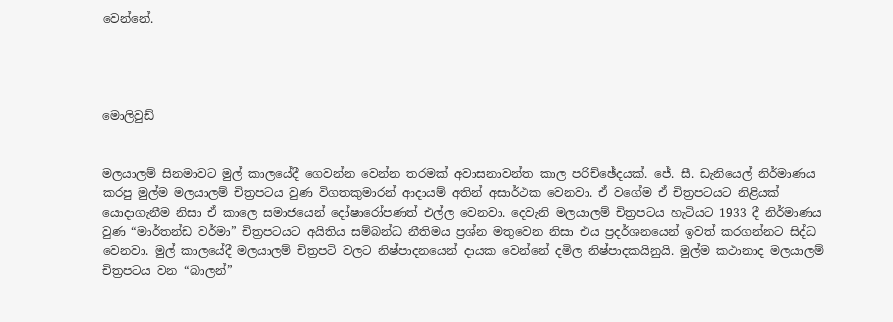වෙන්නේ.




මොලිවුඩ්


මලයාලම් සිනමාවට මුල් කාලයේදී ගෙවන්න වෙන්න තරමක් අවාසනාවන්ත කාල පරිච්ඡේදයක්. ජේ. සී. ඩැනියෙල් නිර්මාණය කරපු මුල්ම මලයාලම් චිත්‍රපටය වුණ විගතකුමාරන් ආදායම් අතින් අසාර්ථක වෙනවා. ඒ වගේම ඒ චිත්‍රපටයට නිළියක් යොදාගැනීම නිසා ඒ කාලෙ සමාජයෙන් දෝෂාරෝපණත් එල්ල වෙනවා. දෙවැනි මලයාලම් චිත්‍රපටය හැටියට 1933 දී නිර්මාණය වුණ “මාර්තන්ඩ වර්මා” චිත්‍රපටයට අයිතිය සම්බන්ධ නීතිමය ප්‍රශ්න මතුවෙන නිසා එය ප්‍රදර්ශනයෙන් ඉවත් කරගන්නට සිද්ධ වෙනවා. මුල් කාලයේදී මලයාලම් චිත්‍රපටි වලට නිෂ්පාදනයෙන් දායක වෙන්නේ දමිල නිෂ්පාදකයිනුයි. මුල්ම කථානාද මලයාලම් චිත්‍රපටය වන “බාලන්”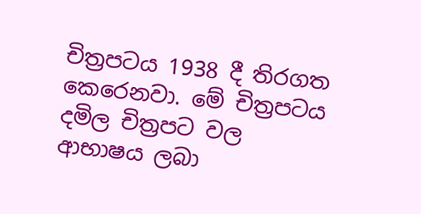චිත්‍රපටය 1938 දී තිරගත කෙරෙනවා. මේ චිත්‍රපටය දමිල චිත්‍රපට වල ආභාෂය ලබා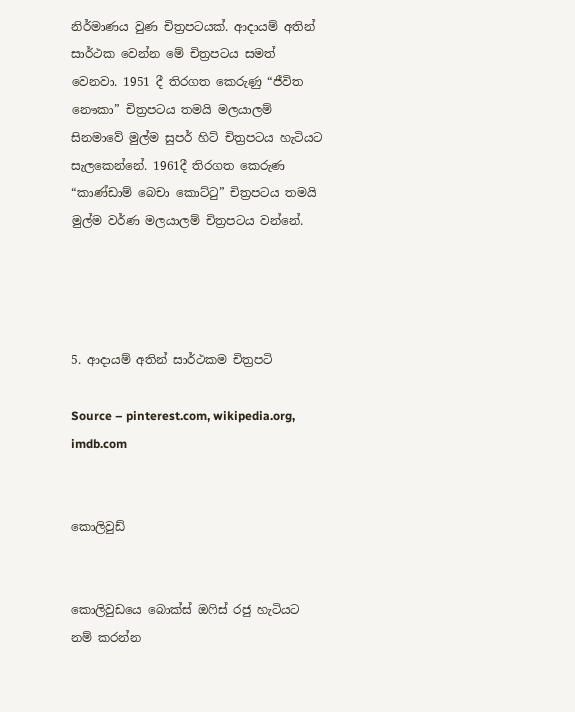නිර්මාණය වුණ චිත්‍රපටයක්. ආදායම් අතින් සාර්ථක වෙන්න මේ චිත්‍රපටය සමත් වෙනවා. 1951 දී තිරගත කෙරුණු “ජීවිත නෞකා” චිත්‍රපටය තමයි මලයාලම් සිනමාවේ මුල්ම සුපර් හිට් චිත්‍රපටය හැටියට සැලකෙන්නේ. 1961දී තිරගත කෙරුණ “කාණ්ඩාම් බෙචා කොට්ටු” චිත්‍රපටය තමයි මුල්ම වර්ණ මලයාලම් චිත්‍රපටය වන්නේ.




5. ආදායම් අතින් සාර්ථකම චිත්‍රපටි

Source – pinterest.com, wikipedia.org, imdb.com


කොලිවුඩ්


කොලිවුඩයෙ බොක්ස් ඔෆිස් රජු හැටියට නම් කරන්න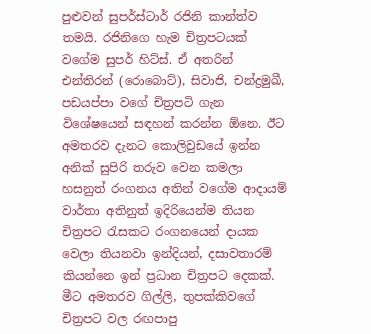පුළුවන් සුපර්ස්ටාර් රජිනි කාන්ත්ව තමයි. රජිනිගෙ හැම චිත්‍රපටයක් වගේම සුපර් හිට්ස්. ඒ අතරින් එන්තිරන් (රොබොට්), සිවාජි, චන්ද්‍රමුඛී, පඩයප්පා වගේ චිත්‍රපටි ගැන විශේෂයෙන් සඳහන් කරන්න ඕනෙ. ඊට අමතරව දැනට කොලිවුඩයේ ඉන්න අනික් සුපිරි තරුව වෙන කමලා හසනුත් රංගනය අතින් වගේම ආදායම් වාර්තා අතිනුත් ඉදිරියෙන්ම තියන චිත්‍රපට රැසකට රංගනයෙන් දායක වෙලා තියනවා ඉන්දියන්, දසාවතාරම් කියන්නෙ ඉන් ප්‍රධාන චිත්‍රපට දෙකක්. මීට අමතරව ගිල්ලි, තුපක්කිවගේ චිත්‍රපට වල රඟපාපු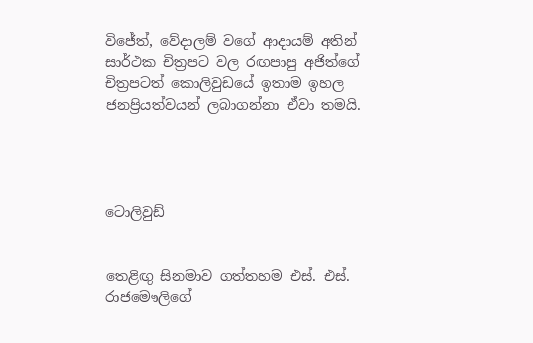විජේත්, වේදාලම් වගේ ආදායම් අතින් සාර්ථක චිත්‍රපට වල රඟපාපු අජිත්ගේ චිත්‍රපටත් කොලිවුඩයේ ඉතාම ඉහල ජනප්‍රියත්වයන් ලබාගන්නා ඒවා තමයි.




ටොලිවුඩ්


තෙළිඟු සිනමාව ගත්තහම එස්. එස්. රාජමෞලිගේ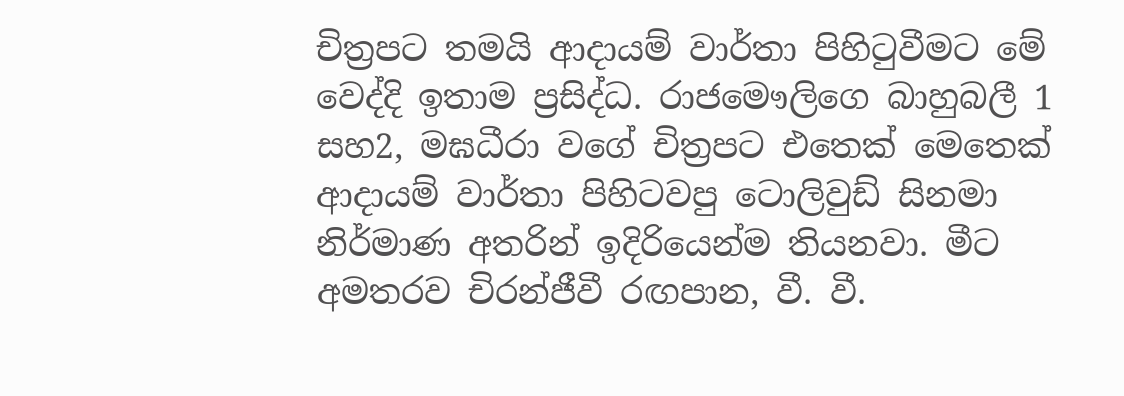චිත්‍රපට තමයි ආදායම් වාර්තා පිහිටුවීමට මේ වෙද්දි ඉතාම ප්‍රසිද්ධ. රාජමෞලිගෙ බාහුබලී 1 සහ2, මඝධීරා වගේ චිත්‍රපට එතෙක් මෙතෙක් ආදායම් වාර්තා පිහිටවපු ටොලිවුඩ් සිනමා නිර්මාණ අතරින් ඉදිරියෙන්ම තියනවා. මීට අමතරව චිරන්ජීවී රඟපාන, වී. වී.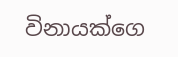විනායක්ගෙ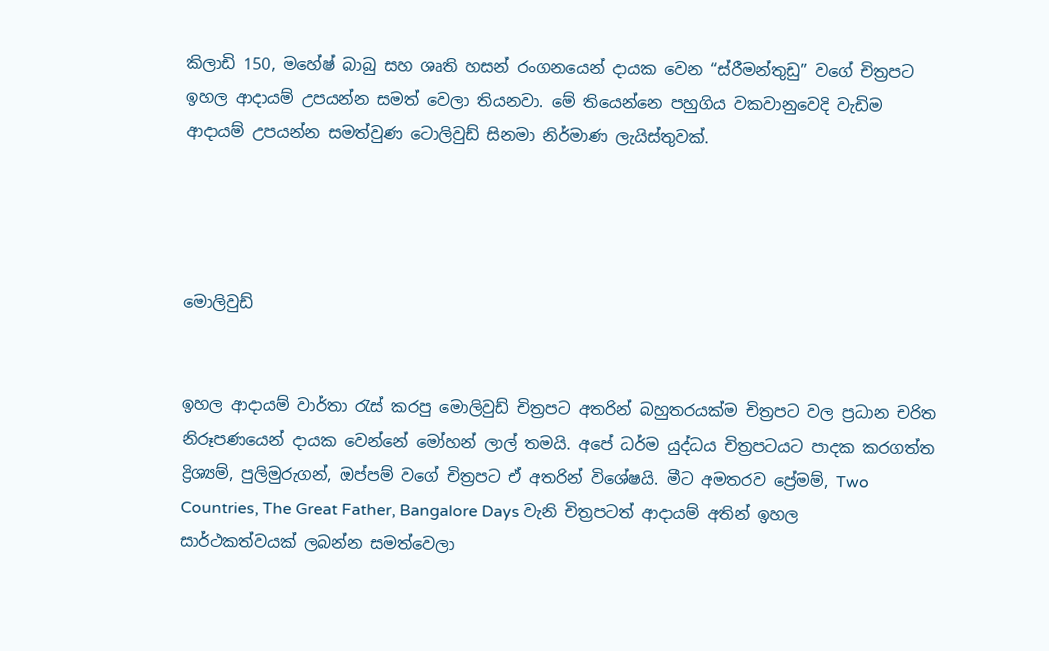කිලාඩි 150, මහේෂ් බාබු සහ ශෘති හසන් රංගනයෙන් දායක වෙන “ස්රීමන්තුඩු” වගේ චිත්‍රපට ඉහල ආදායම් උපයන්න සමත් වෙලා තියනවා. මේ තියෙන්නෙ පහුගිය වකවානුවෙදි වැඩිම ආදායම් උපයන්න සමත්වුණ ටොලිවුඩ් සිනමා නිර්මාණ ලැයිස්තුවක්.




මොලිවුඩ්


ඉහල ආදායම් වාර්තා රැස් කරපු මොලිවුඩ් චිත්‍රපට අතරින් බහුතරයක්ම චිත්‍රපට වල ප්‍රධාන චරිත නිරූපණයෙන් දායක වෙන්නේ මෝහන් ලාල් තමයි. අපේ ධර්ම යුද්ධය චිත්‍රපටයට පාදක කරගත්ත ද්‍රිශ්‍යම්, පුලිමුරුගන්, ඔප්පම් වගේ චිත්‍රපට ඒ අතරින් විශේෂයි. මීට අමතරව ප්‍රේමම්, Two Countries, The Great Father, Bangalore Days වැනි චිත්‍රපටත් ආදායම් අතින් ඉහල සාර්ථකත්වයක් ලබන්න සමත්වෙලා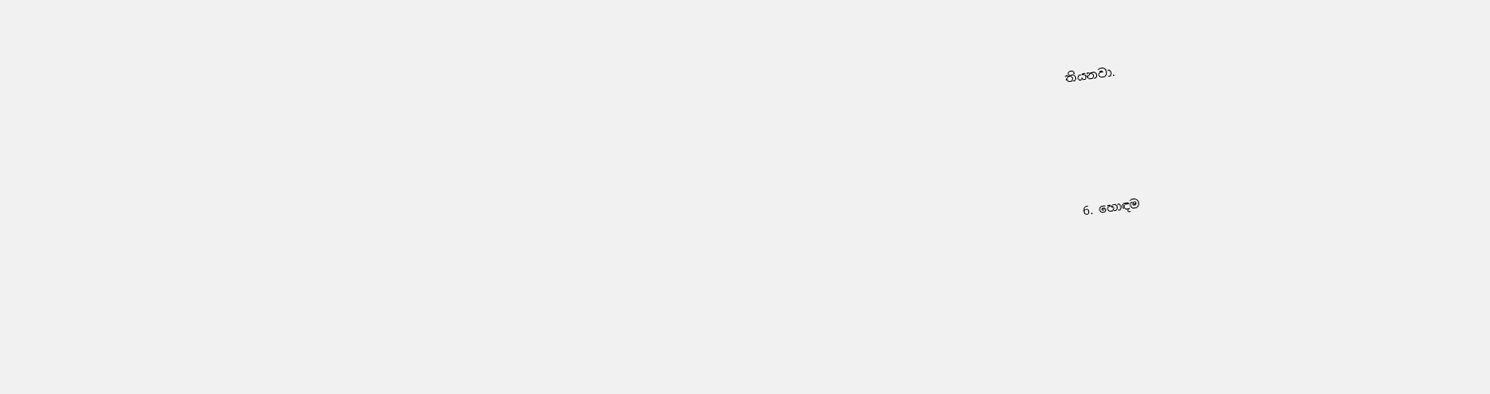තියනවා.




6. හොඳම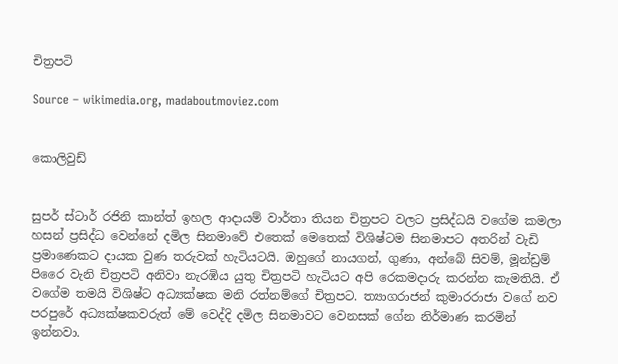චිත්‍රපටි

Source – wikimedia.org, madaboutmoviez.com


කොලිවුඩ්


සුපර් ස්ටාර් රජිනි කාන්ත් ඉහල ආදායම් වාර්තා තියන චිත්‍රපට වලට ප්‍රසිද්ධයි වගේම කමලා හසන් ප්‍රසිද්ධ වෙන්නේ දමිල සිනමාවේ එතෙක් මෙතෙක් විශිෂ්ටම සිනමාපට අතරින් වැඩි ප්‍රමාණෙකට දායක වුණ තරුවක් හැටියටයි. ඔහුගේ නායගන්, ගුණා, අන්බේ සිවම්, මූන්ඩ්‍රම් පිරෛ වැනි චිත්‍රපටි අනිවා නැරඹිය යුතු චිත්‍රපටි හැටියට අපි රෙකමදාරු කරන්න කැමතියි. ඒ වගේම තමයි විශිෂ්ට අධ්‍යක්ෂක මනි රත්නම්ගේ චිත්‍රපට. ත්‍යාගරාජන් කුමාරරාජා වගේ නව පරපුරේ අධ්‍යක්ෂකවරුත් මේ වෙද්දි දමිල සිනමාවට වෙනසක් ගේන නිර්මාණ කරමින් ඉන්නවා.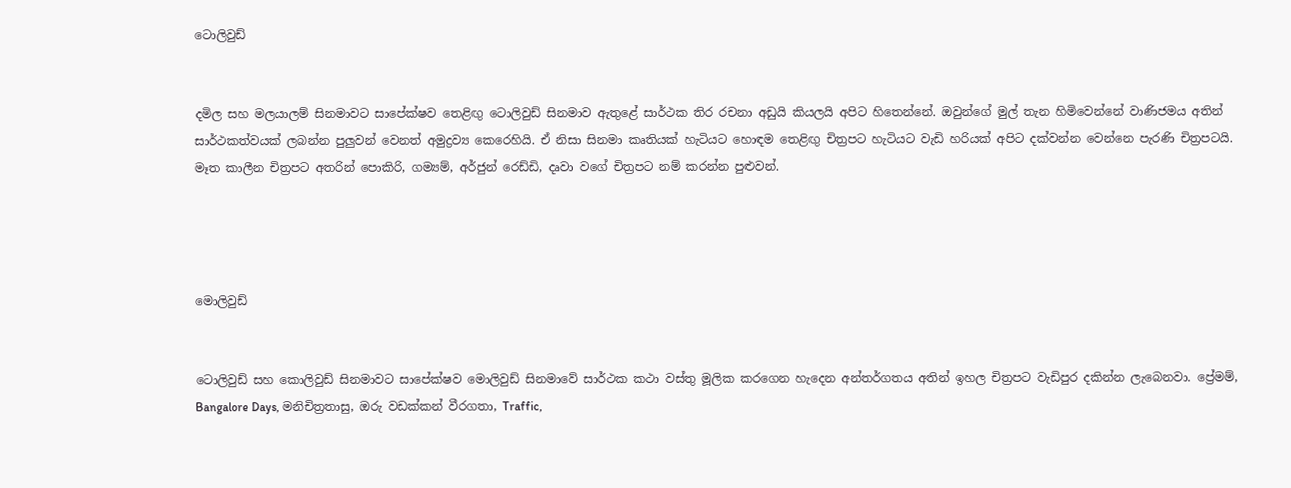ටොලිවුඩ්


දමිල සහ මලයාලම් සිනමාවට සාපේක්ෂව තෙළිඟු ටොලිවුඩ් සිනමාව ඇතුළේ සාර්ථක තිර රචනා අඩුයි කියලයි අපිට හිතෙන්නේ. ඔවුන්ගේ මුල් තැන හිමිවෙන්නේ වාණිජමය අතින් සාර්ථකත්වයක් ලබන්න පුලුවන් වෙනත් අමුද්‍රව්‍ය කෙරෙහියි. ඒ නිසා සිනමා කෘතියක් හැටියට හොඳම තෙළිඟු චිත්‍රපට හැටියට වැඩි හරියක් අපිට දක්වන්න වෙන්නෙ පැරණි චිත්‍රපටයි. මෑත කාලීන චිත්‍රපට අතරින් පොකිරි, ගම්‍යම්, අර්ජුන් රෙඩ්ඩි, දෘවා වගේ චිත්‍රපට නම් කරන්න පුළුවන්.




මොලිවුඩ්


ටොලිවුඩ් සහ කොලිවුඩ් සිනමාවට සාපේක්ෂව මොලිවුඩ් සිනමාවේ සාර්ථක කථා වස්තු මූලික කරගෙන හැදෙන අන්තර්ගතය අතින් ඉහල චිත්‍රපට වැඩිපුර දකින්න ලැබෙනවා. ප්‍රේමම්, Bangalore Days, මනිචිත්‍රතාසු, ඔරු වඩක්කන් වීරගතා, Traffic,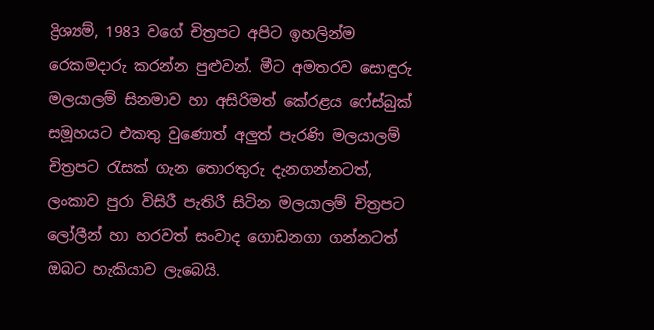ද්‍රිශ්‍යම්, 1983 වගේ චිත්‍රපට අපිට ඉහලින්ම රෙකමදාරු කරන්න පුළුවන්. මීට අමතරව සොඳුරු මලයාලම් සිනමාව හා අසිරිමත් කේරළය ෆේස්බුක් සමූහයට එකතු වුණොත් අලුත් පැරණි මලයාලම් චිත්‍රපට රැසක් ගැන තොරතුරු දැනගන්නටත්, ලංකාව පුරා විසිරී පැතිරී සිටින මලයාලම් චිත්‍රපට ලෝලීන් හා හරවත් සංවාද ගොඩනගා ගන්නටත් ඔබට හැකියාව ලැබෙයි.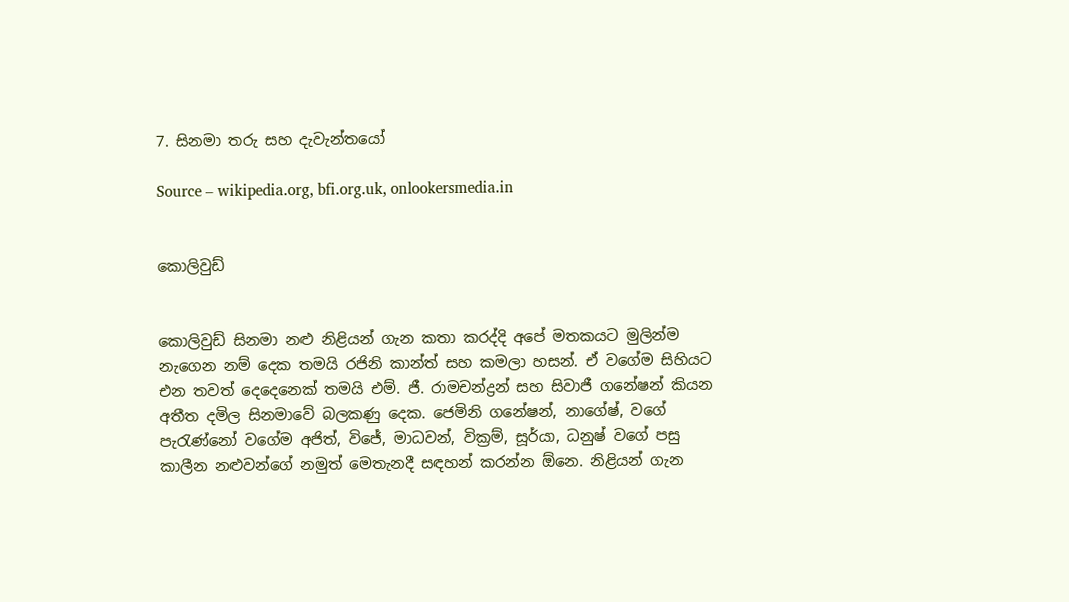7. සිනමා තරු සහ දැවැන්තයෝ

Source – wikipedia.org, bfi.org.uk, onlookersmedia.in


කොලිවුඩ්


කොලිවුඩ් සිනමා නළු නිළියන් ගැන කතා කරද්දි අපේ මතකයට මුලින්ම නැගෙන නම් දෙක තමයි රජිනි කාන්ත් සහ කමලා හසන්. ඒ වගේම සිහියට එන තවත් දෙදෙනෙක් තමයි එම්. ජී. රාමචන්ද්‍රන් සහ සිවාජී ගනේෂන් කියන අතීත දමිල සිනමාවේ බලකණු දෙක. ජෙමිනි ගනේෂන්, නාගේෂ්, වගේ පැරැණ්නෝ වගේම අජිත්, විජේ, මාධවන්, වික්‍රම්, සූර්යා, ධනුෂ් වගේ පසු කාලීන නළුවන්ගේ නමුත් මෙතැනදී සඳහන් කරන්න ඕනෙ. නිළියන් ගැන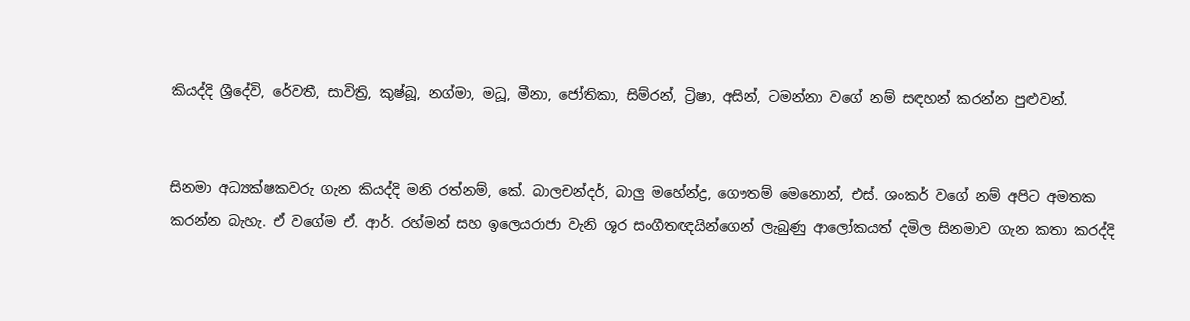කියද්දි ශ්‍රීදේවි, රේවතී, සාවිත්‍රි, කුෂ්බූ, නග්මා, මධූ, මීනා, ජෝතිකා, සිම්රන්, ට්‍රිෂා, අසින්, ටමන්නා වගේ නම් සඳහන් කරන්න පුළුවන්.


සිනමා අධ්‍යක්ෂකවරු ගැන කියද්දි මනි රත්නම්, කේ. බාලචන්දර්, බාලු මහේන්ද්‍ර, ගෞතම් මෙනොන්, එස්. ශංකර් වගේ නම් අපිට අමතක කරන්න බැහැ. ඒ වගේම ඒ. ආර්. රහ්මන් සහ ඉලෙයරාජා වැනි ශූර සංගීතඥයින්ගෙන් ලැබුණු ආලෝකයත් දමිල සිනමාව ගැන කතා කරද්දි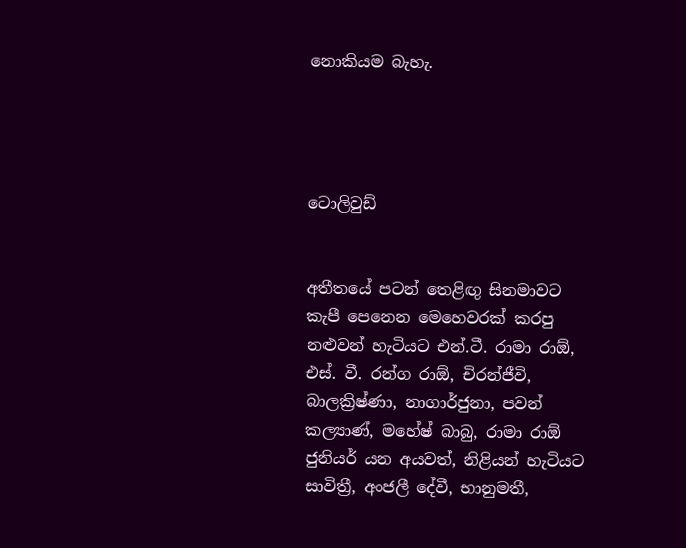නොකියම බැහැ.




ටොලිවුඩ්


අතීතයේ පටන් තෙළිඟු සිනමාවට කැපී පෙනෙන මෙහෙවරක් කරපු නළුවන් හැටියට එන්.ටී. රාමා රාඕ, එස්. වී. රන්ග රාඕ, චිරන්ජීවි, බාලක්‍රිෂ්ණා, නාගාර්ජුනා, පවන් කල්‍යාණ්, මහේෂ් බාබු, රාමා රාඕ ජුනියර් යන අයවත්, නිළියන් හැටියට සාවිත්‍රී, අංජලී දේවී, භානුමතී,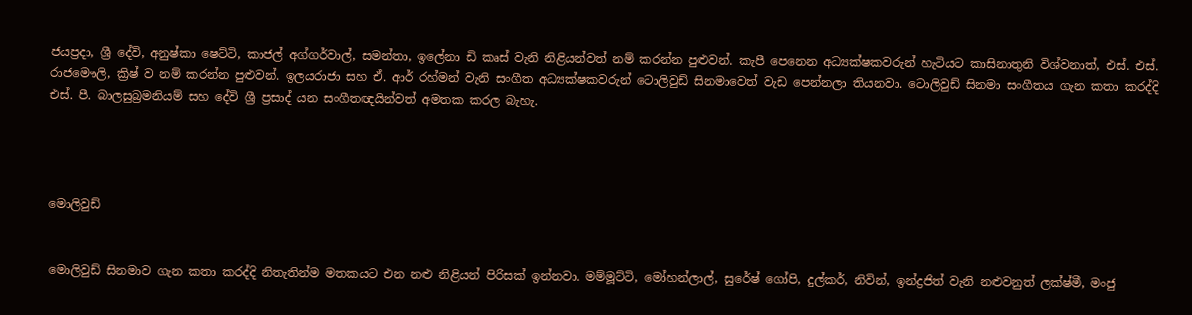ජයප්‍රදා, ශ්‍රී දේවි, අනුෂ්කා ෂෙට්ටි, කාජල් අග්ගර්වාල්, සමන්තා, ඉලේනා ඩි කෘස් වැනි නිළියන්වත් නම් කරන්න පුළුවන්. කැපී පෙනෙන අධ්‍යක්ෂකවරුන් හැටියට කාසිනාතුනි විශ්වනාත්, එස්. එස්. රාජමෞලි, ක්‍රිෂ් ව නම් කරන්න පුළුවන්. ඉලයරාජා සහ ඒ. ආර් රහ්මන් වැනි සංගීත අධ්‍යක්ෂකවරුන් ටොලිවුඩ් සිනමාවෙත් වැඩ පෙන්නලා තියනවා. ටොලිවුඩ් සිනමා සංගීතය ගැන කතා කරද්දි එස්. පී. බාලසුබ්‍රමනියම් සහ දේවි ශ්‍රී ප්‍රසාද් යන සංගීතඥයින්වත් අමතක කරල බැහැ.




මොලිවුඩ්


මොලිවුඩ් සිනමාව ගැන කතා කරද්දි නිතැතින්ම මතකයට එන නළු නිළියන් පිරිසක් ඉන්නවා. මම්මූට්ටි, මෝහන්ලාල්, සුරේෂ් ගෝපි, දුල්කර්, නිවින්, ඉන්ද්‍රජිත් වැනි නළුවනුත් ලක්ෂ්මී, මංජු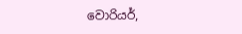වොරියර්,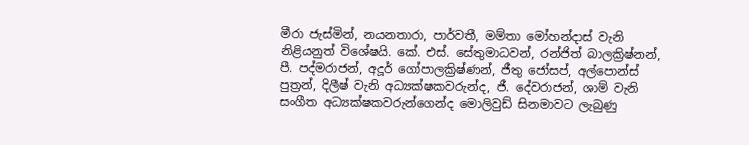මීරා ජැස්මින්, නයනතාරා, පාර්වතී, මම්තා මෝහන්දාස් වැනි නිළියනුත් විශේෂයි. කේ. එස්. සේතුමාධවන්, රන්ජිත් බාලක්‍රිෂ්නන්, පී. පද්මරාජන්, අදූර් ගෝපාලක්‍රිෂ්ණන්, ජීතු ජෝසප්, අල්පොන්ස් පුත්‍රන්, දිලීෂ් වැනි අධ්‍යක්ෂකවරුන්ද, ජී. දේවරාජන්, ශාම් වැනි සංගීත අධ්‍යක්ෂකවරුන්ගෙන්ද මොලිවුඩ් සිනමාවට ලැබුණු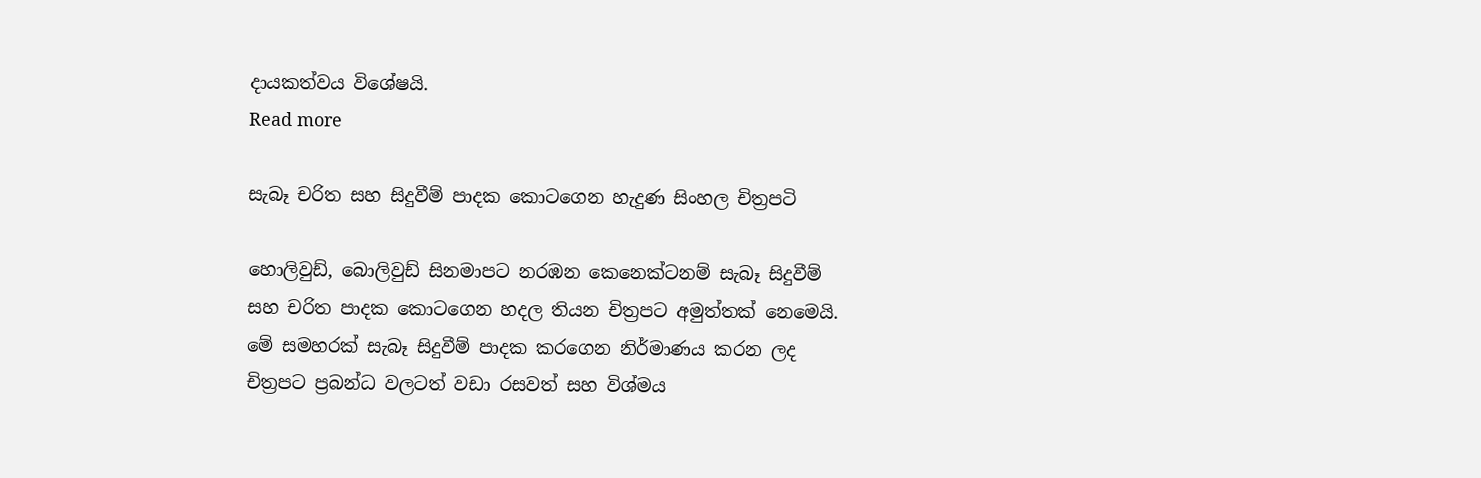දායකත්වය විශේෂයි.
Read more

සැබෑ චරිත සහ සිදුවීම් පාදක කොටගෙන හැදුණ සිංහල චිත්‍රපටි

හොලිවුඩ්, බොලිවුඩ් සිනමාපට නරඹන කෙනෙක්ටනම් සැබෑ සිදුවීම් සහ චරිත පාදක කොටගෙන හදල තියන චිත්‍රපට අමුත්තක් නෙමෙයි. මේ සමහරක් සැබෑ සිදුවීම් පාදක කරගෙන නිර්මාණය කරන ලද චිත්‍රපට ප්‍රබන්ධ වලටත් වඩා රසවත් සහ විශ්මය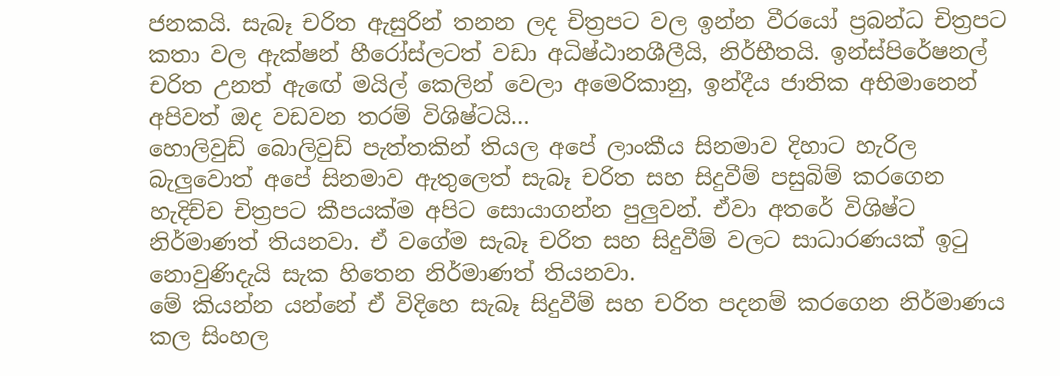ජනකයි. සැබෑ චරිත ඇසුරින් තනන ලද චිත්‍රපට වල ඉන්න වීරයෝ ප්‍රබන්ධ චිත්‍රපට කතා වල ඇක්ෂන් හීරෝස්ලටත් වඩා අධිෂ්ඨානශීලීයි, නිර්භීතයි. ඉන්ස්පිරේෂනල් චරිත උනත් ඇඟේ මයිල් කෙලින් වෙලා අමෙරිකානු, ඉන්දීය ජාතික අභිමානෙන් අපිවත් ඔද වඩවන තරම් විශිෂ්ටයි…
හොලිවුඩ් බොලිවුඩ් පැත්තකින් තියල අපේ ලාංකීය සිනමාව දිහාට හැරිල බැලුවොත් අපේ සිනමාව ඇතුලෙත් සැබෑ චරිත සහ සිදුවීම් පසුබිම් කරගෙන හැදිච්ච චිත්‍රපට කීපයක්ම අපිට සොයාගන්න පුලුවන්. ඒවා අතරේ විශිෂ්ට නිර්මාණත් තියනවා. ඒ වගේම සැබෑ චරිත සහ සිදුවීම් වලට සාධාරණයක් ඉටු නොවුණිදැයි සැක හිතෙන නිර්මාණත් තියනවා.
මේ කියන්න යන්නේ ඒ විදිහෙ සැබෑ සිදුවීම් සහ චරිත පදනම් කරගෙන නිර්මාණය කල සිංහල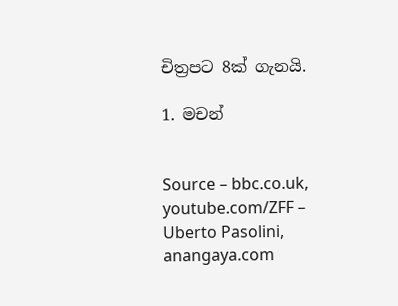චිත්‍රපට 8ක් ගැනයි.

1. මචන්


Source – bbc.co.uk, youtube.com/ZFF – Uberto Pasolini, anangaya.com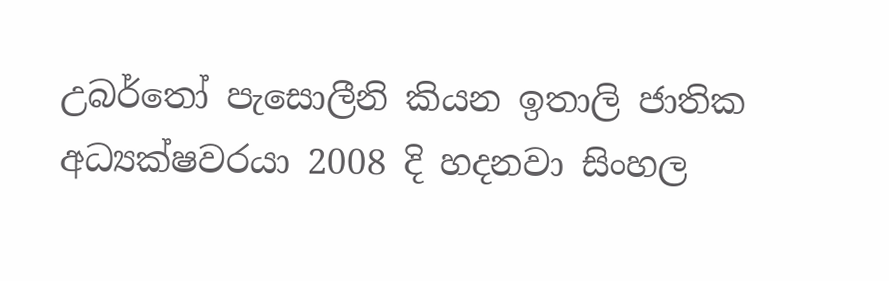උබර්තෝ පැසොලීනි කියන ඉතාලි ජාතික අධ්‍යක්ෂවරයා 2008 දි හදනවා සිංහල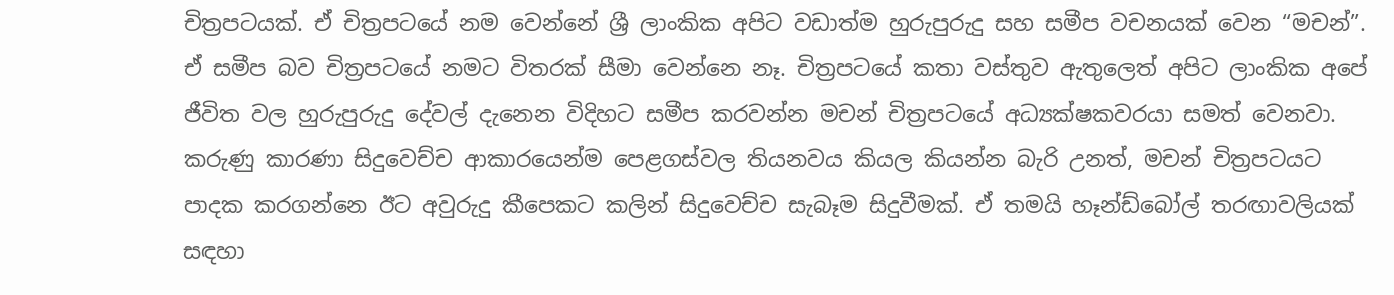චිත්‍රපටයක්. ඒ චිත්‍රපටයේ නම වෙන්නේ ශ්‍රී ලාංකික අපිට වඩාත්ම හුරුපුරුදු සහ සමීප වචනයක් වෙන “මචන්”. ඒ සමීප බව චිත්‍රපටයේ නමට විතරක් සීමා වෙන්නෙ නෑ. චිත්‍රපටයේ කතා වස්තුව ඇතුලෙත් අපිට ලාංකික අපේ ජීවිත වල හුරුපුරුදු දේවල් දැනෙන විදිහට සමීප කරවන්න මචන් චිත්‍රපටයේ අධ්‍යක්ෂකවරයා සමත් වෙනවා.
කරුණු කාරණා සිදුවෙච්ච ආකාරයෙන්ම පෙළගස්වල තියනවය කියල කියන්න බැරි උනත්, මචන් චිත්‍රපටයට පාදක කරගන්නෙ ඊට අවුරුදු කීපෙකට කලින් සිදුවෙච්ච සැබෑම සිදුවීමක්. ඒ තමයි හෑන්ඩ්බෝල් තරඟාවලියක් සඳහා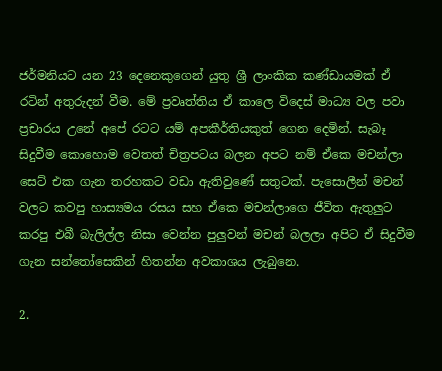ජර්මනියට යන 23 දෙනෙකුගෙන් යුතු ශ්‍රී ලාංකික කණ්ඩායමක් ඒ රටින් අතුරුදන් වීම. මේ ප්‍රවෘත්තිය ඒ කාලෙ විදෙස් මාධ්‍ය වල පවා ප්‍රචාරය උනේ අපේ රටට යම් අපකීර්තියකුත් ගෙන දෙමින්. සැබෑ සිදුවීම කොහොම වෙතත් චිත්‍රපටය බලන අපට නම් ඒකෙ මචන්ලා සෙට් එක ගැන තරහකට වඩා ඇතිවුණේ සතුටක්. පැසොලීන් මචන් වලට කවපු හාස්‍යමය රසය සහ ඒකෙ මචන්ලාගෙ ජීවිත ඇතුලුට කරපු එබී බැලිල්ල නිසා වෙන්න පුලුවන් මචන් බලලා අපිට ඒ සිදුවීම ගැන සන්තෝසෙකින් හිතන්න අවකාශය ලැබුනෙ.

2.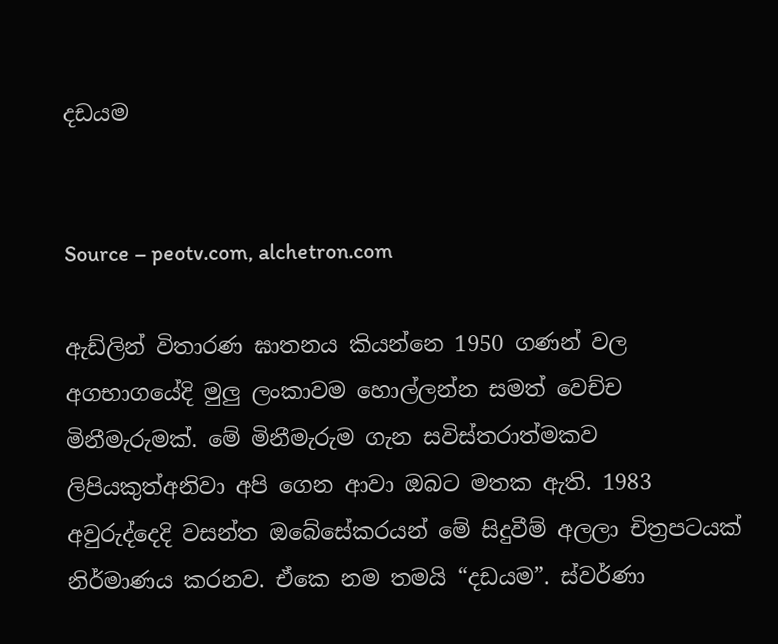දඩයම


Source – peotv.com, alchetron.com

ඇඩ්ලින් විතාරණ ඝාතනය කියන්නෙ 1950 ගණන් වල අගභාගයේදි මුලු ලංකාවම හොල්ලන්න සමත් වෙච්ච මිනීමැරුමක්. මේ මිනීමැරුම ගැන සවිස්තරාත්මකව ලිපියකුත්අනිවා අපි ගෙන ආවා ඔබට මතක ඇති. 1983 අවුරුද්දෙදි වසන්ත ඔබේසේකරයන් මේ සිදුවීම් අලලා චිත්‍රපටයක් නිර්මාණය කරනව. ඒකෙ නම තමයි “දඩයම”. ස්වර්ණා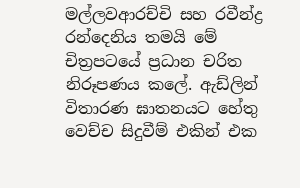මල්ලවආරච්චි සහ රවීන්ද්‍ර රන්දෙනිය තමයි මේ චිත්‍රපටයේ ප්‍රධාන චරිත නිරූපණය කලේ. ඇඩ්ලින් විතාරණ ඝාතනයට හේතු වෙච්ච සිදුවීම් එකින් එක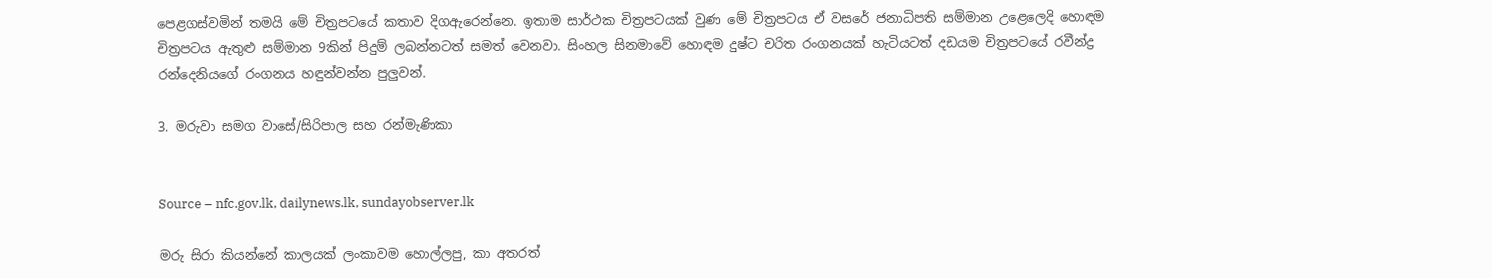පෙළගස්වමින් තමයි මේ චිත්‍රපටයේ කතාව දිගඇරෙන්නෙ. ඉතාම සාර්ථක චිත්‍රපටයක් වුණ මේ චිත්‍රපටය ඒ වසරේ ජනාධිපති සම්මාන උළෙලෙදි හොඳම චිත්‍රපටය ඇතුළු සම්මාන 9කින් පිදුම් ලබන්නටත් සමත් වෙනවා. සිංහල සිනමාවේ හොඳම දුෂ්ට චරිත රංගනයක් හැටියටත් දඩයම චිත්‍රපටයේ රවීන්ද්‍ර රන්දෙනියගේ රංගනය හඳුන්වන්න පුලුවන්.

3. මරුවා සමග වාසේ/සිරිපාල සහ රන්මැණිකා


Source – nfc.gov.lk, dailynews.lk, sundayobserver.lk

මරු සිරා කියන්නේ කාලයක් ලංකාවම හොල්ලපු, කා අතරත්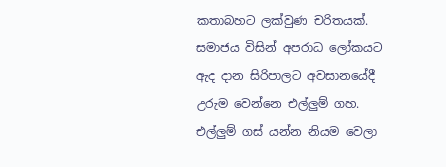කතාබහට ලක්වුණ චරිතයක්. සමාජය විසින් අපරාධ ලෝකයට ඇද දාන සිරිපාලට අවසානයේදී උරුම වෙන්නෙ එල්ලුම් ගහ. එල්ලුම් ගස් යන්න නියම වෙලා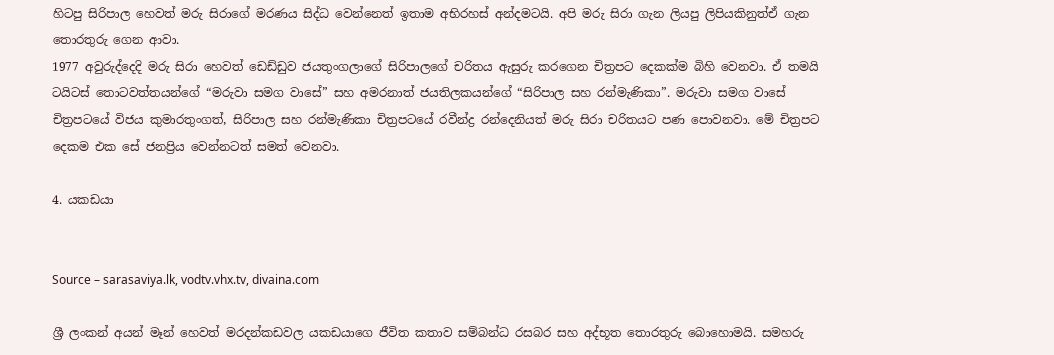හිටපු සිරිපාල හෙවත් මරු සිරාගේ මරණය සිද්ධ වෙන්නෙත් ඉතාම අභිරහස් අන්දමටයි. අපි මරු සිරා ගැන ලියපු ලිපියකිනුත්ඒ ගැන තොරතුරු ගෙන ආවා.
1977 අවුරුද්දෙදි මරු සිරා හෙවත් ඩෙඩ්ඩුව ජයතුංගලාගේ සිරිපාලගේ චරිතය ඇසුරු කරගෙන චිත්‍රපට දෙකක්ම බිහි වෙනවා. ඒ තමයි ටයිටස් තොටවත්තයන්ගේ “මරුවා සමග වාසේ” සහ අමරනාත් ජයතිලකයන්ගේ “සිරිපාල සහ රන්මැණිකා”. මරුවා සමග වාසේ චිත්‍රපටයේ විජය කුමාරතුංගත්, සිරිපාල සහ රන්මැණිකා චිත්‍රපටයේ රවීන්ද්‍ර රන්දෙනියත් මරු සිරා චරිතයට පණ පොවනවා. මේ චිත්‍රපට දෙකම එක සේ ජනප්‍රිය වෙන්නටත් සමත් වෙනවා.

4. යකඩයා


Source – sarasaviya.lk, vodtv.vhx.tv, divaina.com

ශ්‍රී ලංකන් අයන් මෑන් හෙවත් මරදන්කඩවල යකඩයාගෙ ජීවිත කතාව සම්බන්ධ රසබර සහ අද්භූත තොරතුරු බොහොමයි. සමහරු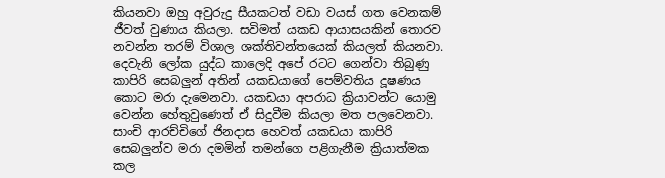කියනවා ඔහු අවුරුදු සීයකටත් වඩා වයස් ගත වෙනකම් ජීවත් වුණාය කියලා. සවිමත් යකඩ ආයාසයකින් තොරව නවන්න තරම් විශාල ශක්තිවන්තයෙක් කියලත් කියනවා. දෙවැනි ලෝක යුද්ධ කාලෙදි අපේ රටට ගෙන්වා තිබුණු කාපිරි සෙබලුන් අතින් යකඩයාගේ පෙම්වතිය දූෂණය කොට මරා දැමෙනවා. යකඩයා අපරාධ ක්‍රියාවන්ට යොමු වෙන්න හේතුවුණෙත් ඒ සිදුවීම කියලා මත පලවෙනවා. සාංචි ආරච්චිගේ ජිනදාස හෙවත් යකඩයා කාපිරි සෙබලුන්ව මරා දමමින් තමන්ගෙ පළිගැනීම ක්‍රියාත්මක කල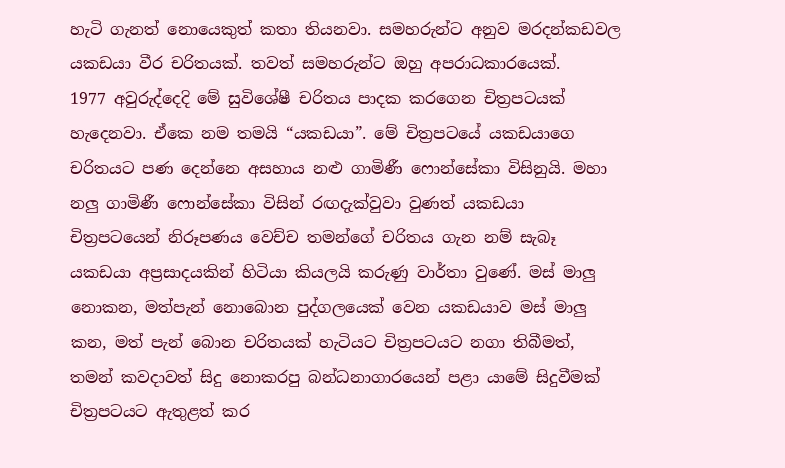හැටි ගැනත් නොයෙකුත් කතා තියනවා. සමහරුන්ට අනුව මරදන්කඩවල යකඩයා වීර චරිතයක්. තවත් සමහරුන්ට ඔහු අපරාධකාරයෙක්.
1977 අවුරුද්දෙදි මේ සුවිශේෂී චරිතය පාදක කරගෙන චිත්‍රපටයක් හැදෙනවා. ඒකෙ නම තමයි “යකඩයා”. මේ චිත්‍රපටයේ යකඩයාගෙ චරිතයට පණ දෙන්නෙ අසහාය නළු ගාමිණී ෆොන්සේකා විසිනුයි. මහා නලු ගාමිණී ෆොන්සේකා විසින් රඟදැක්වුවා වුණත් යකඩයා චිත්‍රපටයෙන් නිරූපණය වෙච්ච තමන්ගේ චරිතය ගැන නම් සැබෑ යකඩයා අප්‍රසාදයකින් හිටියා කියලයි කරුණු වාර්තා වුණේ. මස් මාලු නොකන, මත්පැන් නොබොන පුද්ගලයෙක් වෙන යකඩයාව මස් මාලු කන, මත් පැන් බොන චරිතයක් හැටියට චිත්‍රපටයට නගා තිබීමත්, තමන් කවදාවත් සිදු නොකරපු බන්ධනාගාරයෙන් පළා යාමේ සිදුවීමක් චිත්‍රපටයට ඇතුළත් කර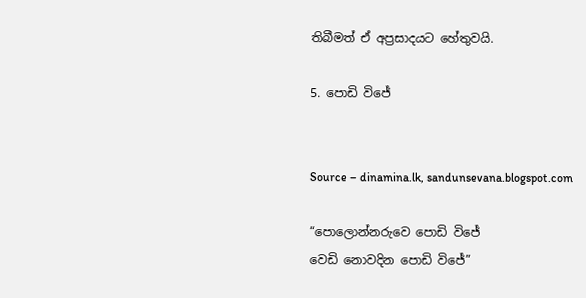තිබීමත් ඒ අප්‍රසාදයට හේතුවයි.

5. පොඩි විජේ


Source – dinamina.lk, sandunsevana.blogspot.com

“පොලොන්නරුවෙ පොඩි විජේ
වෙඩි නොවදින පොඩි විජේ”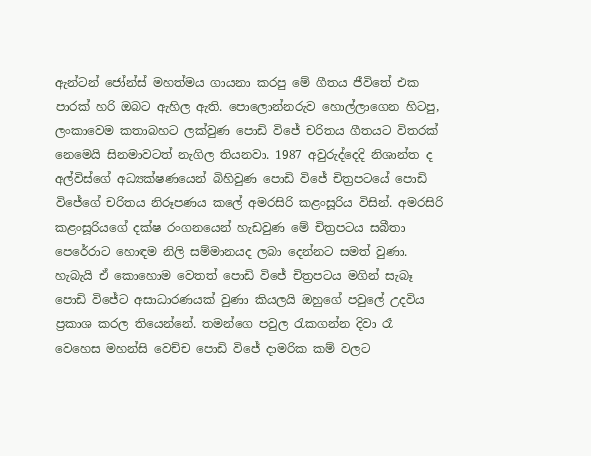ඇන්ටන් ජෝන්ස් මහත්මය ගායනා කරපු මේ ගීතය ජීවිතේ එක පාරක් හරි ඔබට ඇහිල ඇති. පොලොන්නරුව හොල්ලාගෙන හිටපු, ලංකාවෙම කතාබහට ලක්වුණ පොඩි විජේ චරිතය ගීතයට විතරක් නෙමෙයි සිනමාවටත් නැගිල තියනවා. 1987 අවුරුද්දෙදි නිශාන්ත ද අල්විස්ගේ අධ්‍යක්ෂණයෙන් බිහිවුණ පොඩි විජේ චිත්‍රපටයේ පොඩි විජේගේ චරිතය නිරූපණය කලේ අමරසිරි කළංසූරිය විසින්. අමරසිරි කළංසූරියගේ දක්ෂ රංගනයෙන් හැඩවුණ මේ චිත්‍රපටය සබීතා පෙරේරාට හොඳම නිලි සම්මානයද ලබා දෙන්නට සමත් වුණා. හැබැයි ඒ කොහොම වෙතත් පොඩි විජේ චිත්‍රපටය මගින් සැබෑ පොඩි විජේට අසාධාරණයක් වුණා කියලයි ඔහුගේ පවුලේ උදවිය ප්‍රකාශ කරල තියෙන්නේ. තමන්ගෙ පවුල රැකගන්න දිවා රෑ වෙහෙස මහන්සි වෙච්ච පොඩි විජේ දාමරික කම් වලට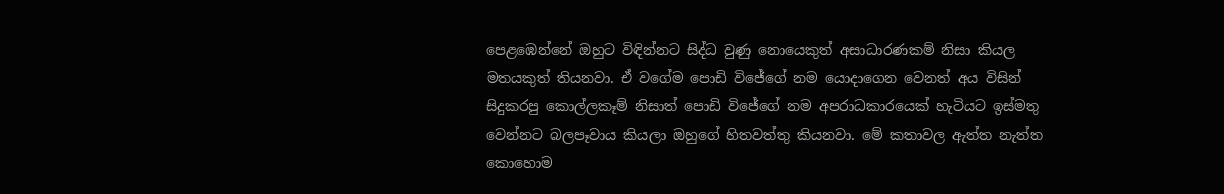පෙළඹෙන්නේ ඔහුට විඳින්නට සිද්ධ වුණු නොයෙකුත් අසාධාරණකම් නිසා කියල මතයකුත් තියනවා. ඒ වගේම පොඩි විජේගේ නම යොදාගෙන වෙනත් අය විසින් සිදුකරපු කොල්ලකෑම් නිසාත් පොඩි විජේගේ නම අපරාධකාරයෙක් හැටියට ඉස්මතු වෙන්නට බලපෑවාය කියලා ඔහුගේ හිතවත්තු කියනවා. මේ කතාවල ඇත්ත නැත්ත කොහොම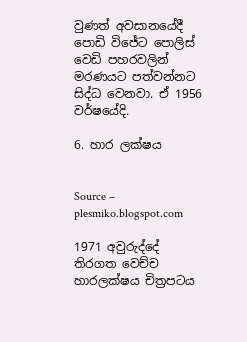වුණත් අවසානයේදී පොඩි විජේට පොලිස් වෙඩි පහරවලින් මරණයට පත්වන්නට සිද්ධ වෙනවා. ඒ 1956 වර්ෂයේදි.

6. හාර ලක්ෂය


Source – plesmiko.blogspot.com

1971 අවුරුද්දේ තිරගත වෙච්ච හාරලක්ෂය චිත්‍රපටය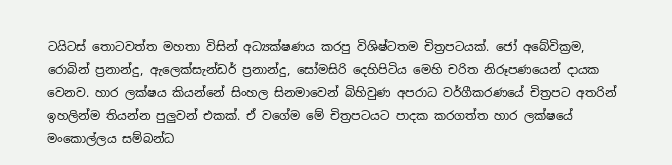ටයිටස් තොටවත්ත මහතා විසින් අධ්‍යක්ෂණය කරපු විශිෂ්ටතම චිත්‍රපටයක්. ජෝ අබේවික්‍රම, රොබින් ප්‍රනාන්දු, ඇලෙක්සැන්ඩර් ප්‍රනාන්දු, සෝමසිරි දෙහිපිටිය මෙහි චරිත නිරූපණයෙන් දායක වෙනව. හාර ලක්ෂය කියන්නේ සිංහල සිනමාවෙන් බිහිවුණ අපරාධ වර්ගීකරණයේ චිත්‍රපට අතරින් ඉහලින්ම තියන්න පුලුවන් එකක්. ඒ වගේම මේ චිත්‍රපටයට පාදක කරගත්ත හාර ලක්ෂයේ මංකොල්ලය සම්බන්ධ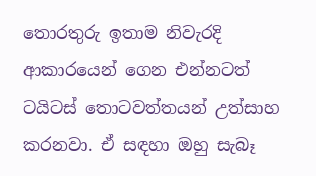තොරතුරු ඉතාම නිවැරදි ආකාරයෙන් ගෙන එන්නටත් ටයිටස් තොටවත්තයන් උත්සාහ කරනවා. ඒ සඳහා ඔහු සැබෑ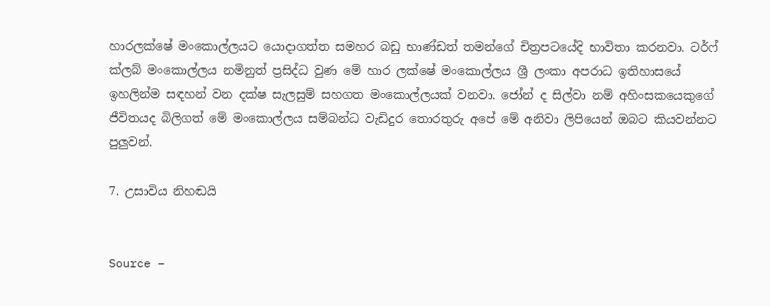හාරලක්ෂේ මංකොල්ලයට යොදාගත්ත සමහර බඩු භාණ්ඩත් තමන්ගේ චිත්‍රපටයේදි භාවිතා කරනවා. ටර්ෆ් ක්ලබ් මංකොල්ලය නමිනුත් ප්‍රසිද්ධ වුණ මේ හාර ලක්ෂේ මංකොල්ලය ශ්‍රී ලංකා අපරාධ ඉතිහාසයේ ඉහලින්ම සඳහන් වන දක්ෂ සැලසුම් සහගත මංකොල්ලයක් වනවා. ජෝන් ද සිල්වා නම් අහිංසකයෙකුගේ ජීවිතයද බිලිගත් මේ මංකොල්ලය සම්බන්ධ වැඩිදුර තොරතුරු අපේ මේ අනිවා ලිපියෙන් ඔබට කියවන්නට පුලුවන්.

7. උසාවිය නිහඬයි


Source –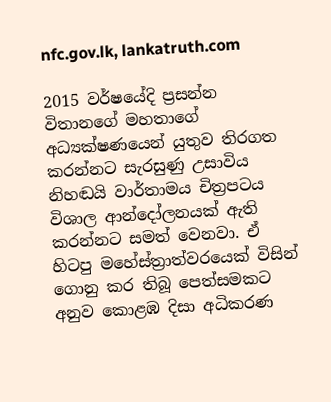nfc.gov.lk, lankatruth.com

2015 වර්ෂයේදි ප්‍රසන්න විතානගේ මහතාගේ අධ්‍යක්ෂණයෙන් යුතුව තිරගත කරන්නට සැරසුණු උසාවිය නිහඬයි වාර්තාමය චිත්‍රපටය විශාල ආන්දෝලනයක් ඇති කරන්නට සමත් වෙනවා. ඒ හිටපු මහේස්ත්‍රාත්වරයෙක් විසින් ගොනු කර තිබූ පෙත්සමකට අනුව කොළඹ දිසා අධිකරණ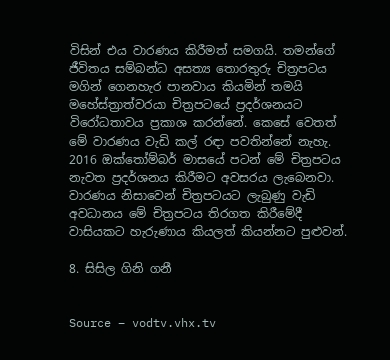විසින් එය වාරණය කිරීමත් සමගයි. තමන්ගේ ජීවිතය සම්බන්ධ අසත්‍ය තොරතුරු චිත්‍රපටය මගින් ගෙනහැර පානවාය කියමින් තමයි මහේස්ත්‍රාත්වරයා චිත්‍රපටයේ ප්‍රදර්ශනයට විරෝධතාවය ප්‍රකාශ කරන්නේ. කෙසේ වෙතත් මේ වාරණය වැඩි කල් රඳා පවතින්නේ නැහැ. 2016 ඔක්තෝම්බර් මාසයේ පටන් මේ චිත්‍රපටය නැවත ප්‍රදර්ශනය කිරීමට අවසරය ලැබෙනවා. වාරණය නිසාවෙන් චිත්‍රපටයට ලැබුණු වැඩි අවධානය මේ චිත්‍රපටය තිරගත කිරීමේදී වාසියකට හැරුණාය කියලත් කියන්නට පුළුවන්.

8. සිසිල ගිනි ගනී


Source – vodtv.vhx.tv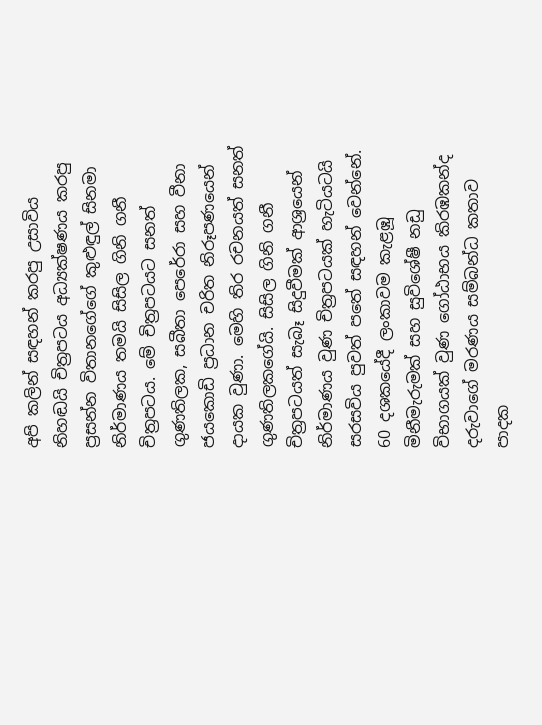අපි කලින් සඳහන් කරපු උසාවිය නිහඬයි චිත්‍රපටය අධ්‍යක්ෂණය කරපු ප්‍රසන්න විතානගේගේ කුළුඳුල් සිනමා නිර්මාණය තමයි සිසිල ගිනි ගනී චිත්‍රපටය. මේ චිත්‍රපටයට සනත් ගුණතිලක, සබීතා පෙරේරා සහ වීනා ජයකොඩි ප්‍රධාන චරිත නිරූපණයෙන් දායක වුණා. මෙහි තිර රචනයත් සනත් ගුණතිලකගේයි. සිසිල ගිනි ගනී චිත්‍රපටයත් සැබෑ සිදුවීමක් ආශ්‍රයෙන් නිර්මාණය වුණ චිත්‍රපටයක් හැටියටයි සරසවිය පුවත් පතේ සඳහන් වෙන්නේ. 60 දශකයේදී ලංකාවම කැළඹූ මිනීමැරුමක් සහ සුවිශේෂී නඩු විභාගයක් වුණ ගෝඨාභය කිරඹකන්ද දරුවාගේ මරණය සම්බන්ධ කතාව පාදක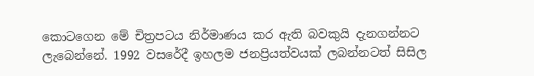කොටගෙන මේ චිත්‍රපටය නිර්මාණය කර ඇති බවකුයි දැනගන්නට ලැබෙන්නේ. 1992 වසරේදී ඉහලම ජනප්‍රියත්වයක් ලබන්නටත් සිසිල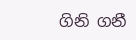ගිනි ගනී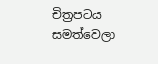චිත්‍රපටය සමත්වෙලා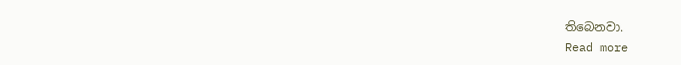තිබෙනවා.
Read more